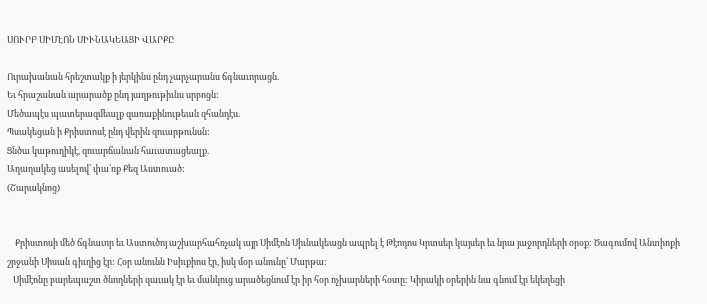ՍՈՒՐԲ ՍԻՄԷՈՆ ՍԻՒՆԱԿԵԱՑԻ ՎԱՐՔԸ

Ուրախանան հրեշտակք ի յերկինս ընդ չարչարանս ճգնաւորացն.
Եւ հրաշանան արարածք ընդ յաղթութիւնս սրբոցն:
Մեծապէս պատերազմեալք զառաքինութեան զհանդէս.
Պսակեցան ի Քրիստոսէ ընդ վերին զուարթունսն:
Ցնծա կաթուղիկէ, զուարճանան հաւատացեալք.
Աղաղակեց ասելով՝ փա՛ռք Քեզ Աստուած:
(Շարակնոց)


    Քրիստոսի մեծ ճգնաւոր եւ Աստուծոյ աշխարհահռչակ այր Սիմէոն Սիւնակեացն ապրել է Թէոդոս Կրտսեր կայսեր եւ նրա յաջորդների օրօք: Ծագումով Անտիոքի շրջանի Սիսան գիւղից էր: Հօր անունն Իսիւքիոս էր, իսկ մօր անունը՝ Մարթա:
   Սիմէոնը բարեպաշտ ծնողների զաւակ էր եւ մանկուց արածեցնում էր իր հօր ոչխարների հօտը: Կիրակի օրերին նա գնում էր եկեղեցի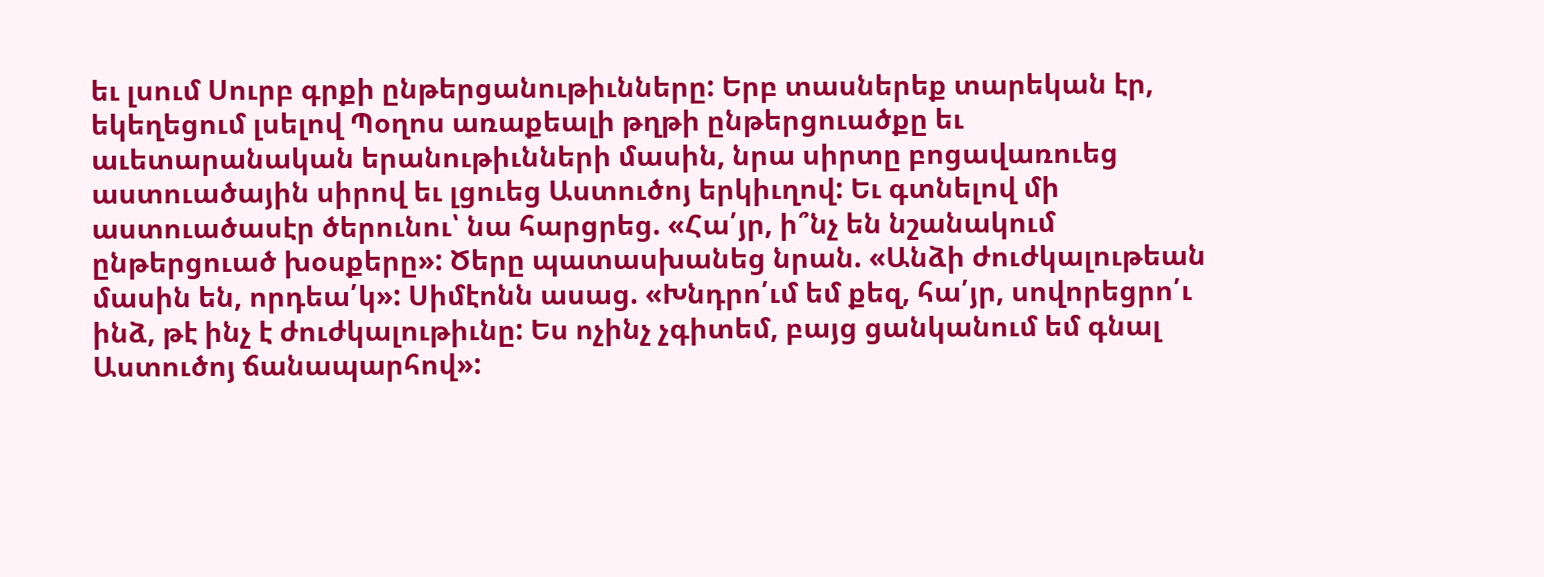եւ լսում Սուրբ գրքի ընթերցանութիւնները: Երբ տասներեք տարեկան էր, եկեղեցում լսելով Պօղոս առաքեալի թղթի ընթերցուածքը եւ աւետարանական երանութիւնների մասին, նրա սիրտը բոցավառուեց աստուածային սիրով եւ լցուեց Աստուծոյ երկիւղով: Եւ գտնելով մի աստուածասէր ծերունու՝ նա հարցրեց. «Հա՛յր, ի՞նչ են նշանակում ընթերցուած խօսքերը»: Ծերը պատասխանեց նրան. «Անձի ժուժկալութեան մասին են, որդեա՛կ»: Սիմէոնն ասաց. «Խնդրո՛ւմ եմ քեզ, հա՛յր, սովորեցրո՛ւ ինձ, թէ ինչ է ժուժկալութիւնը: Ես ոչինչ չգիտեմ, բայց ցանկանում եմ գնալ Աստուծոյ ճանապարհով»: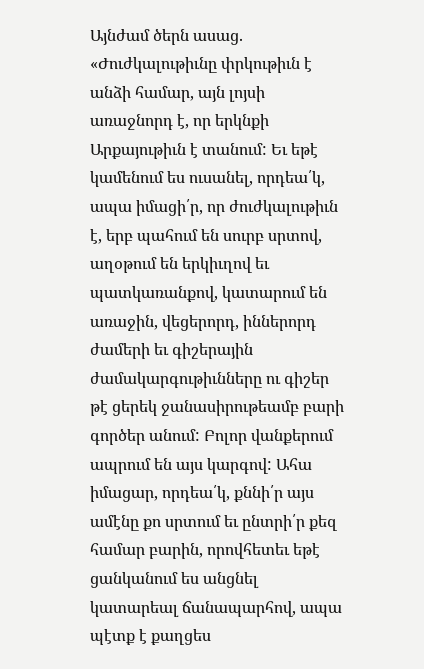Այնժամ ծերն ասաց. «Ժուժկալութիւնը փրկութիւն է անձի համար, այն լոյսի առաջնորդ է, որ երկնքի Արքայութիւն է տանում: Եւ եթէ կամենում ես ուսանել, որդեա՛կ, ապա իմացի՛ր, որ ժուժկալութիւն է, երբ պահում են սուրբ սրտով, աղօթում են երկիւղով եւ պատկառանքով, կատարում են առաջին, վեցերորդ, իններորդ ժամերի եւ գիշերային ժամակարգութիւնները ու գիշեր թէ ցերեկ ջանասիրութեամբ բարի գործեր անում: Բոլոր վանքերում ապրում են այս կարգով: Ահա իմացար, որդեա՛կ, քննի՛ր այս ամէնը քո սրտում եւ ընտրի՛ր քեզ համար բարին, որովհետեւ եթէ ցանկանում ես անցնել կատարեալ ճանապարհով, ապա պէտք է քաղցես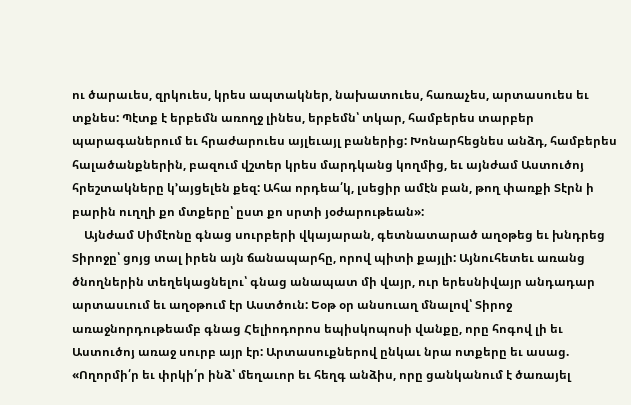ու ծարաւես, զրկուես, կրես ապտակներ, նախատուես, հառաչես, արտասուես եւ տքնես: Պէտք է երբեմն առողջ լինես, երբեմն՝ տկար, համբերես տարբեր պարագաներում եւ հրաժարուես այլեւայլ բաներից: Խոնարհեցնես անձդ, համբերես հալածանքներին, բազում վշտեր կրես մարդկանց կողմից, եւ այնժամ Աստուծոյ հրեշտակները կ՚այցելեն քեզ: Ահա որդեա՛կ, լսեցիր ամէն բան, թող փառքի Տէրն ի բարին ուղղի քո մտքերը՝ ըստ քո սրտի յօժարութեան»:
    Այնժամ Սիմէոնը գնաց սուրբերի վկայարան, գետնատարած աղօթեց եւ խնդրեց Տիրոջը՝ ցոյց տալ իրեն այն ճանապարհը, որով պիտի քայլի: Այնուհետեւ առանց ծնողներին տեղեկացնելու՝ գնաց անապատ մի վայր, ուր երեսնիվայր անդադար արտասւում եւ աղօթում էր Աստծուն: Եօթ օր անսուաղ մնալով՝ Տիրոջ առաջնորդութեամբ գնաց Հելիոդորոս եպիսկոպոսի վանքը, որը հոգով լի եւ Աստուծոյ առաջ սուրբ այր էր: Արտասուքներով ընկաւ նրա ոտքերը եւ ասաց. «Ողորմի՛ր եւ փրկի՛ր ինձ՝ մեղաւոր եւ հեղգ անձիս, որը ցանկանում է ծառայել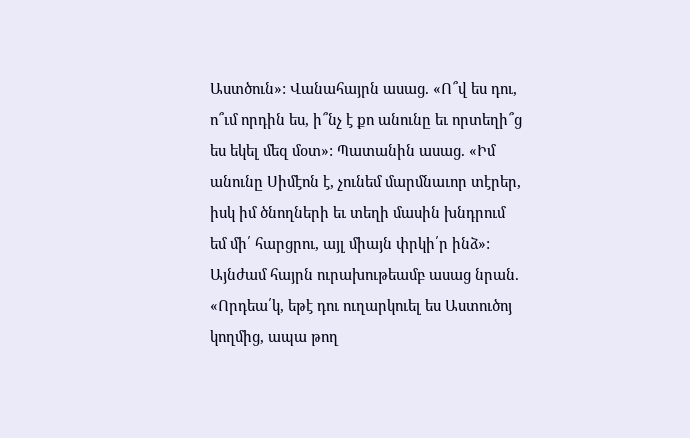Աստծուն»: Վանահայրն ասաց. «Ո՞վ ես դու, ո՞ւմ որդին ես, ի՞նչ է քո անունը եւ որտեղի՞ց ես եկել մեզ մօտ»: Պատանին ասաց. «Իմ անունը Սիմէոն է, չունեմ մարմնաւոր տէրեր, իսկ իմ ծնողների եւ տեղի մասին խնդրում եմ մի՛ հարցրու, այլ միայն փրկի՛ր ինձ»: Այնժամ հայրն ուրախութեամբ ասաց նրան. «Որդեա՛կ, եթէ դու ուղարկուել ես Աստուծոյ կողմից, ապա թող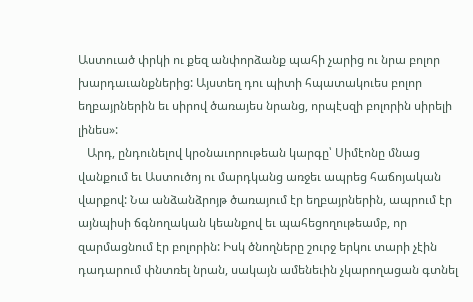Աստուած փրկի ու քեզ անփորձանք պահի չարից ու նրա բոլոր խարդաւանքներից: Այստեղ դու պիտի հպատակուես բոլոր եղբայրներին եւ սիրով ծառայես նրանց, որպէսզի բոլորին սիրելի լինես»:
   Արդ, ընդունելով կրօնաւորութեան կարգը՝ Սիմէոնը մնաց վանքում եւ Աստուծոյ ու մարդկանց առջեւ ապրեց հաճոյական վարքով: Նա անձանձրոյթ ծառայում էր եղբայրներին, ապրում էր այնպիսի ճգնողական կեանքով եւ պահեցողութեամբ, որ զարմացնում էր բոլորին: Իսկ ծնողները շուրջ երկու տարի չէին դադարում փնտռել նրան, սակայն ամենեւին չկարողացան գտնել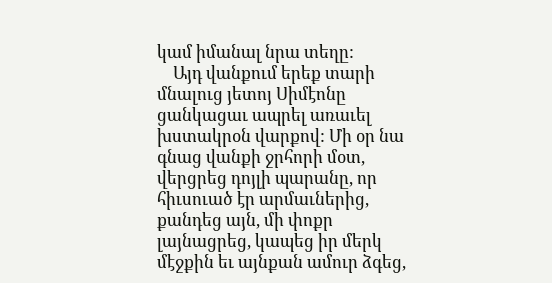կամ իմանալ նրա տեղը:
    Այդ վանքում երեք տարի մնալուց յետոյ Սիմէոնը ցանկացաւ ապրել առաւել խստակրօն վարքով: Մի օր նա գնաց վանքի ջրհորի մօտ, վերցրեց դոյլի պարանը, որ հիւսուած էր արմաւներից, քանդեց այն, մի փոքր լայնացրեց, կապեց իր մերկ մէջքին եւ այնքան ամուր ձգեց,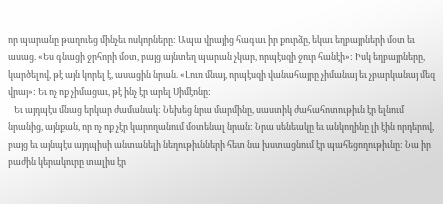որ պարանը թաղուեց մինչեւ ոսկորները: Ապա վրայից հագաւ իր քուրձը, եկաւ եղբայրների մօտ եւ ասաց. «Ես գնացի ջրհորի մօտ, բայց այնտեղ պարան չկար, որպէսզի ջուր հանէի»: Իսկ եղբայրները, կարծելով, թէ այն կորել է, ասացին նրան. «Լուռ մնայ, որպէսզի վանահայրը չիմանայ եւ չբարկանայ մեզ վրայ»: Եւ ոչ ոք չիմացաւ, թէ ինչ էր արել Սիմէոնը:
   Եւ այդպէս մնաց երկար ժամանակ: Նեխեց նրա մարմինը, սաստիկ ժահահոտութիւն էր ելնում նրանից, այնքան, որ ոչ ոք չէր կարողանում մօտենալ նրան: Նրա սենեակը եւ անկողինը լի էին որդերով, բայց եւ այնպէս այդպիսի անտանելի նեղութիւնների հետ նա խստացնում էր պահեցողութիւնը: Նա իր բաժին կերակուրը տալիս էր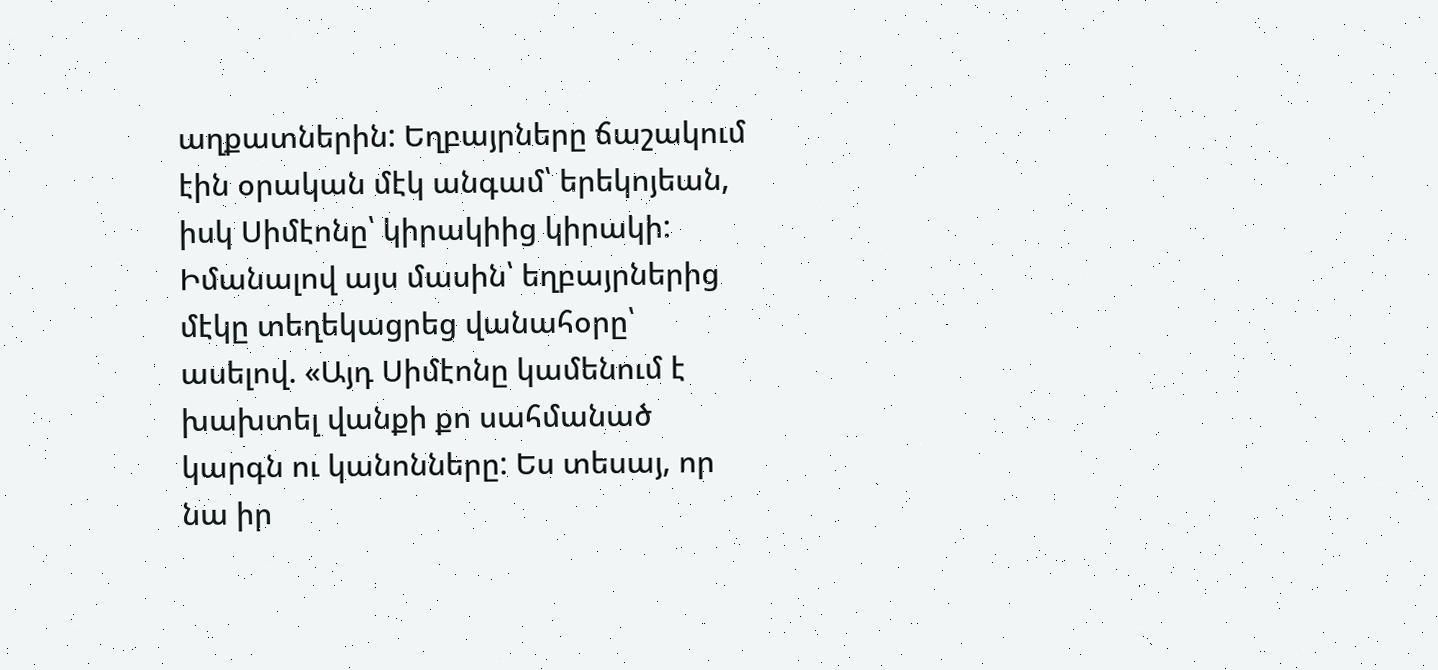աղքատներին: Եղբայրները ճաշակում էին օրական մէկ անգամ՝ երեկոյեան, իսկ Սիմէոնը՝ կիրակիից կիրակի: Իմանալով այս մասին՝ եղբայրներից մէկը տեղեկացրեց վանահօրը՝ ասելով. «Այդ Սիմէոնը կամենում է խախտել վանքի քո սահմանած կարգն ու կանոնները: Ես տեսայ, որ նա իր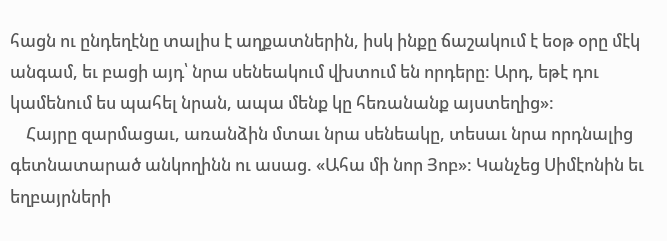հացն ու ընդեղէնը տալիս է աղքատներին, իսկ ինքը ճաշակում է եօթ օրը մէկ անգամ, եւ բացի այդ՝ նրա սենեակում վխտում են որդերը: Արդ, եթէ դու կամենում ես պահել նրան, ապա մենք կը հեռանանք այստեղից»:
    Հայրը զարմացաւ, առանձին մտաւ նրա սենեակը, տեսաւ նրա որդնալից գետնատարած անկողինն ու ասաց. «Ահա մի նոր Յոբ»: Կանչեց Սիմէոնին եւ եղբայրների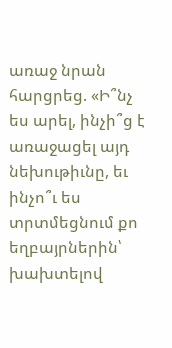առաջ նրան հարցրեց. «Ի՞նչ ես արել, ինչի՞ց է առաջացել այդ նեխութիւնը, եւ ինչո՞ւ ես տրտմեցնում քո եղբայրներին՝ խախտելով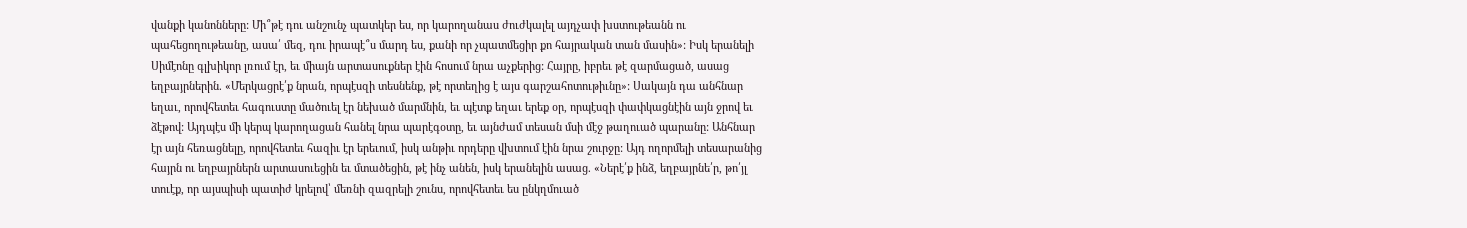վանքի կանոնները: Մի՞թէ դու անշունչ պատկեր ես, որ կարողանաս ժուժկալել այդչափ խստութեանն ու պահեցողութեանը, ասա՛ մեզ, դու իրապէ՞ս մարդ ես, քանի որ չպատմեցիր քո հայրական տան մասին»: Իսկ երանելի Սիմէոնը գլխիկոր լռում էր, եւ միայն արտասուքներ էին հոսում նրա աչքերից: Հայրը, իբրեւ թէ զարմացած, ասաց եղբայրներին. «Մերկացրէ՛ք նրան, որպէսզի տեսնենք, թէ որտեղից է այս գարշահոտութիւնը»: Սակայն դա անհնար եղաւ, որովհետեւ հագուստը մածուել էր նեխած մարմնին, եւ պէտք եղաւ երեք օր, որպէսզի փափկացնէին այն ջրով եւ ձէթով: Այդպէս մի կերպ կարողացան հանել նրա պարէգօտը, եւ այնժամ տեսան մսի մէջ թաղուած պարանը: Անհնար էր այն հեռացնելը, որովհետեւ հազիւ էր երեւում, իսկ անթիւ որդերը վխտում էին նրա շուրջը: Այդ ողորմելի տեսարանից հայրն ու եղբայրներն արտասուեցին եւ մտածեցին, թէ ինչ անեն, իսկ երանելին ասաց. «Ներէ՛ք ինձ, եղբայրնե՛ր, թո՛յլ տուէք, որ այսպիսի պատիժ կրելով՝ մեռնի զազրելի շունս, որովհետեւ ես ընկղմուած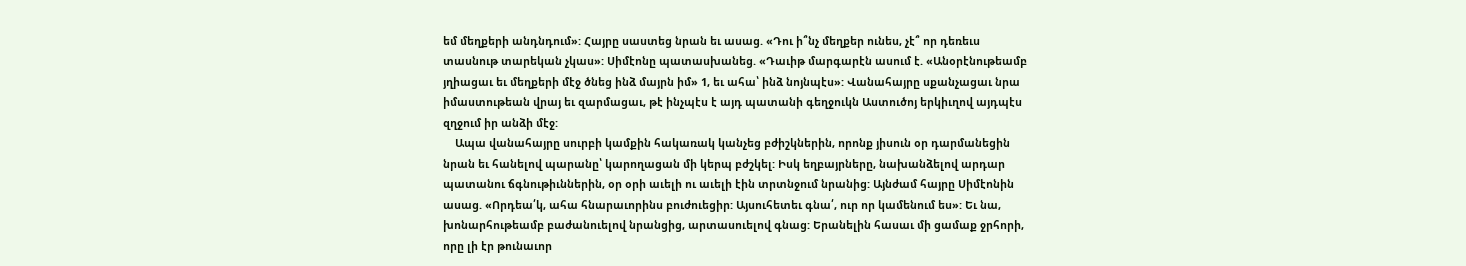եմ մեղքերի անդնդում»: Հայրը սաստեց նրան եւ ասաց. «Դու ի՞նչ մեղքեր ունես, չէ՞ որ դեռեւս տասնութ տարեկան չկաս»: Սիմէոնը պատասխանեց. «Դաւիթ մարգարէն ասում է. «Անօրէնութեամբ յղիացաւ եւ մեղքերի մէջ ծնեց ինձ մայրն իմ» 1, եւ ահա՝ ինձ նոյնպէս»: Վանահայրը սքանչացաւ նրա իմաստութեան վրայ եւ զարմացաւ, թէ ինչպէս է այդ պատանի գեղջուկն Աստուծոյ երկիւղով այդպէս զղջում իր անձի մէջ:
    Ապա վանահայրը սուրբի կամքին հակառակ կանչեց բժիշկներին, որոնք յիսուն օր դարմանեցին նրան եւ հանելով պարանը՝ կարողացան մի կերպ բժշկել: Իսկ եղբայրները, նախանձելով արդար պատանու ճգնութիւններին, օր օրի աւելի ու աւելի էին տրտնջում նրանից: Այնժամ հայրը Սիմէոնին ասաց. «Որդեա՛կ, ահա հնարաւորինս բուժուեցիր: Այսուհետեւ գնա՛, ուր որ կամենում ես»: Եւ նա, խոնարհութեամբ բաժանուելով նրանցից, արտասուելով գնաց: Երանելին հասաւ մի ցամաք ջրհորի, որը լի էր թունաւոր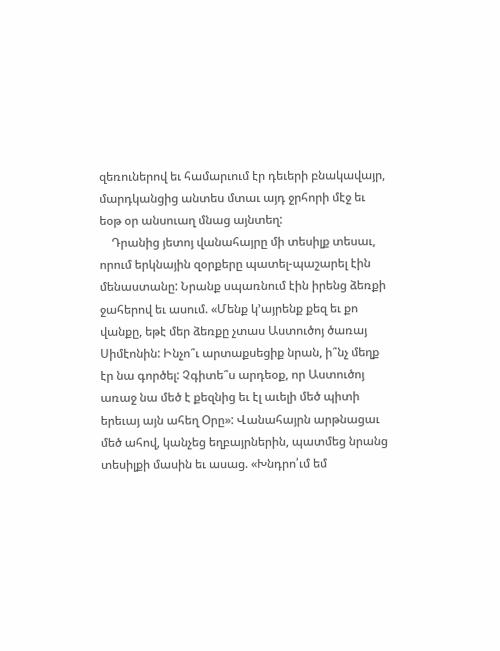զեռուներով եւ համարւում էր դեւերի բնակավայր, մարդկանցից անտես մտաւ այդ ջրհորի մէջ եւ եօթ օր անսուաղ մնաց այնտեղ:
    Դրանից յետոյ վանահայրը մի տեսիլք տեսաւ, որում երկնային զօրքերը պատել-պաշարել էին մենաստանը: Նրանք սպառնում էին իրենց ձեռքի ջահերով եւ ասում. «Մենք կ՚այրենք քեզ եւ քո վանքը, եթէ մեր ձեռքը չտաս Աստուծոյ ծառայ Սիմէոնին: Ինչո՞ւ արտաքսեցիք նրան, ի՞նչ մեղք էր նա գործել: Չգիտե՞ս արդեօք, որ Աստուծոյ առաջ նա մեծ է քեզնից եւ էլ աւելի մեծ պիտի երեւայ այն ահեղ Օրը»: Վանահայրն արթնացաւ մեծ ահով, կանչեց եղբայրներին, պատմեց նրանց տեսիլքի մասին եւ ասաց. «Խնդրո՛ւմ եմ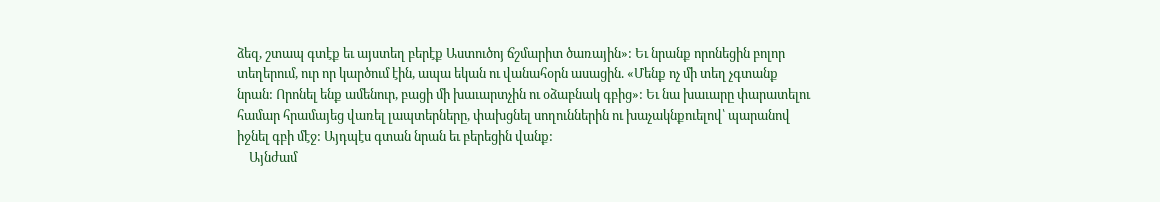ձեզ, շտապ գտէք եւ այստեղ բերէք Աստուծոյ ճշմարիտ ծառային»: Եւ նրանք որոնեցին բոլոր տեղերում, ուր որ կարծում էին, ապա եկան ու վանահօրն ասացին. «Մենք ոչ մի տեղ չգտանք նրան: Որոնել ենք ամենուր, բացի մի խաւարտչին ու օձաբնակ գբից»: Եւ նա խաւարը փարատելու համար հրամայեց վառել լապտերները, փախցնել սողուններին ու խաչակնքուելով՝ պարանով իջնել գբի մէջ: Այդպէս գտան նրան եւ բերեցին վանք:
    Այնժամ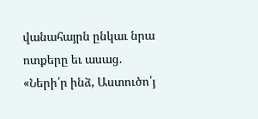վանահայրն ընկաւ նրա ոտքերը եւ ասաց. «Ների՛ր ինձ, Աստուծո՛յ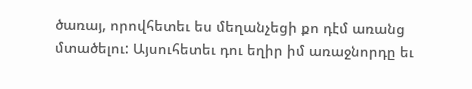ծառայ, որովհետեւ ես մեղանչեցի քո դէմ առանց մտածելու: Այսուհետեւ դու եղիր իմ առաջնորդը եւ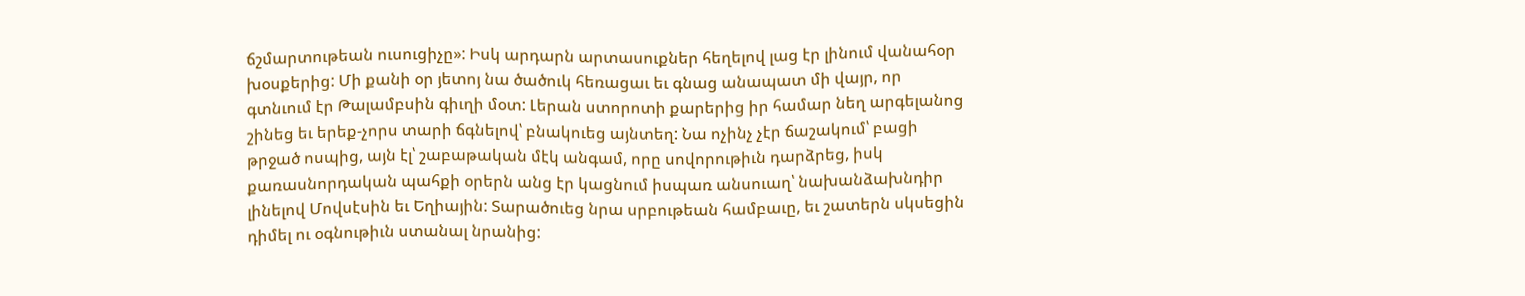ճշմարտութեան ուսուցիչը»: Իսկ արդարն արտասուքներ հեղելով լաց էր լինում վանահօր խօսքերից: Մի քանի օր յետոյ նա ծածուկ հեռացաւ եւ գնաց անապատ մի վայր, որ գտնւում էր Թալամբսին գիւղի մօտ: Լերան ստորոտի քարերից իր համար նեղ արգելանոց շինեց եւ երեք-չորս տարի ճգնելով՝ բնակուեց այնտեղ: Նա ոչինչ չէր ճաշակում՝ բացի թրջած ոսպից, այն էլ՝ շաբաթական մէկ անգամ, որը սովորութիւն դարձրեց, իսկ քառասնորդական պահքի օրերն անց էր կացնում իսպառ անսուաղ՝ նախանձախնդիր լինելով Մովսէսին եւ Եղիային: Տարածուեց նրա սրբութեան համբաւը, եւ շատերն սկսեցին դիմել ու օգնութիւն ստանալ նրանից: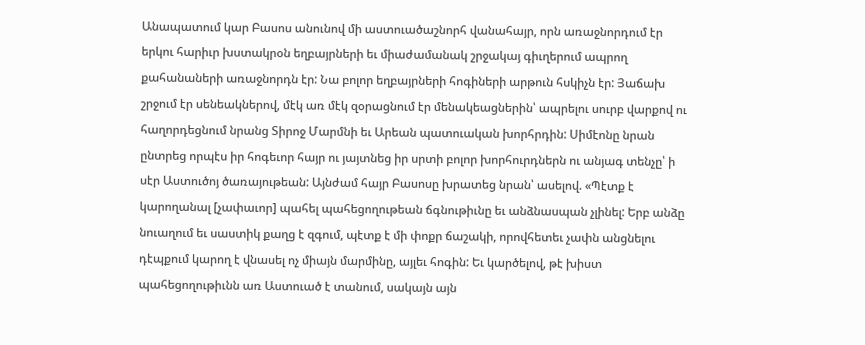Անապատում կար Բասոս անունով մի աստուածաշնորհ վանահայր, որն առաջնորդում էր երկու հարիւր խստակրօն եղբայրների եւ միաժամանակ շրջակայ գիւղերում ապրող քահանաների առաջնորդն էր: Նա բոլոր եղբայրների հոգիների արթուն հսկիչն էր: Յաճախ շրջում էր սենեակներով, մէկ առ մէկ զօրացնում էր մենակեացներին՝ ապրելու սուրբ վարքով ու հաղորդեցնում նրանց Տիրոջ Մարմնի եւ Արեան պատուական խորհրդին: Սիմէոնը նրան ընտրեց որպէս իր հոգեւոր հայր ու յայտնեց իր սրտի բոլոր խորհուրդներն ու անյագ տենչը՝ ի սէր Աստուծոյ ծառայութեան: Այնժամ հայր Բասոսը խրատեց նրան՝ ասելով. «Պէտք է կարողանալ [չափաւոր] պահել պահեցողութեան ճգնութիւնը եւ անձնասպան չլինել: Երբ անձը նուաղում եւ սաստիկ քաղց է զգում, պէտք է մի փոքր ճաշակի, որովհետեւ չափն անցնելու դէպքում կարող է վնասել ոչ միայն մարմինը, այլեւ հոգին: Եւ կարծելով, թէ խիստ պահեցողութիւնն առ Աստուած է տանում, սակայն այն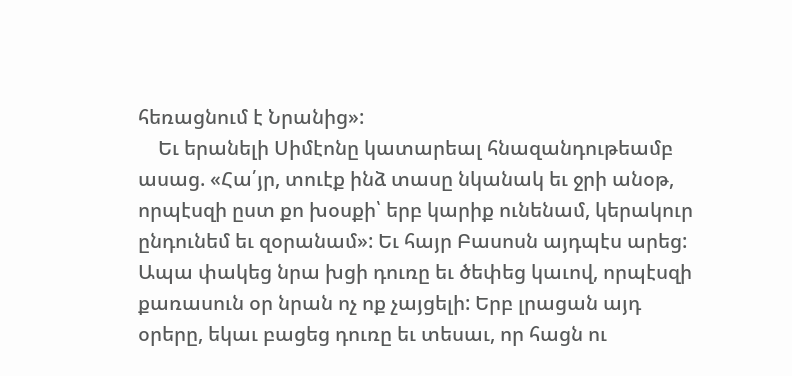հեռացնում է Նրանից»:
    Եւ երանելի Սիմէոնը կատարեալ հնազանդութեամբ ասաց. «Հա՛յր, տուէք ինձ տասը նկանակ եւ ջրի անօթ, որպէսզի ըստ քո խօսքի՝ երբ կարիք ունենամ, կերակուր ընդունեմ եւ զօրանամ»: Եւ հայր Բասոսն այդպէս արեց: Ապա փակեց նրա խցի դուռը եւ ծեփեց կաւով, որպէսզի քառասուն օր նրան ոչ ոք չայցելի: Երբ լրացան այդ օրերը, եկաւ բացեց դուռը եւ տեսաւ, որ հացն ու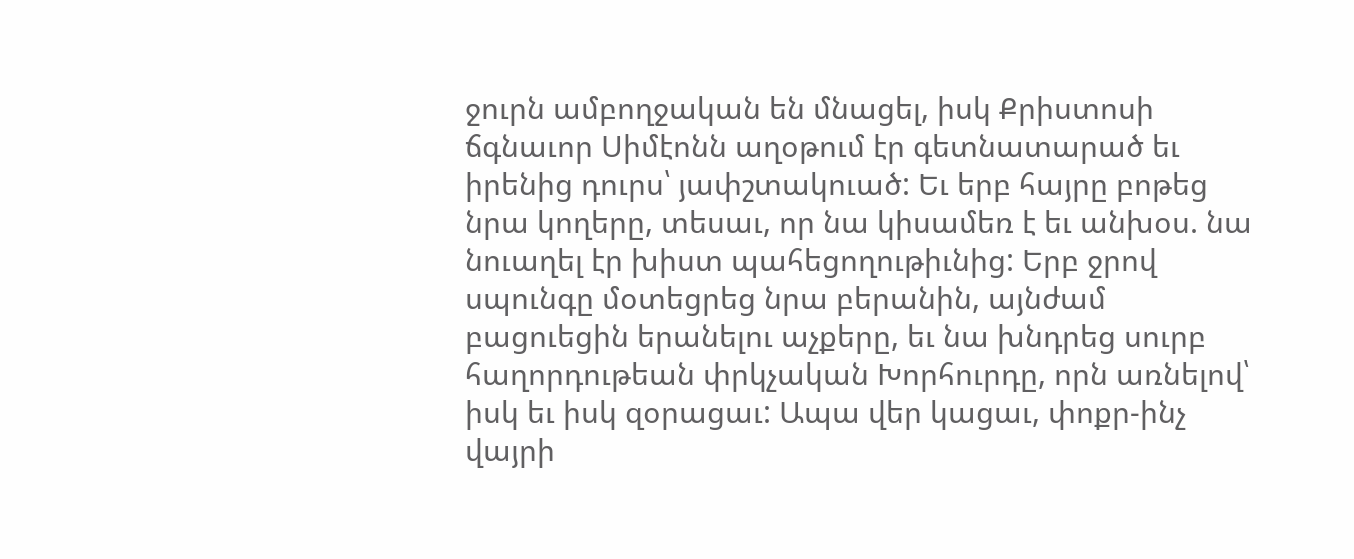ջուրն ամբողջական են մնացել, իսկ Քրիստոսի ճգնաւոր Սիմէոնն աղօթում էր գետնատարած եւ իրենից դուրս՝ յափշտակուած: Եւ երբ հայրը բոթեց նրա կողերը, տեսաւ, որ նա կիսամեռ է եւ անխօս. նա նուաղել էր խիստ պահեցողութիւնից: Երբ ջրով սպունգը մօտեցրեց նրա բերանին, այնժամ բացուեցին երանելու աչքերը, եւ նա խնդրեց սուրբ հաղորդութեան փրկչական Խորհուրդը, որն առնելով՝ իսկ եւ իսկ զօրացաւ: Ապա վեր կացաւ, փոքր-ինչ վայրի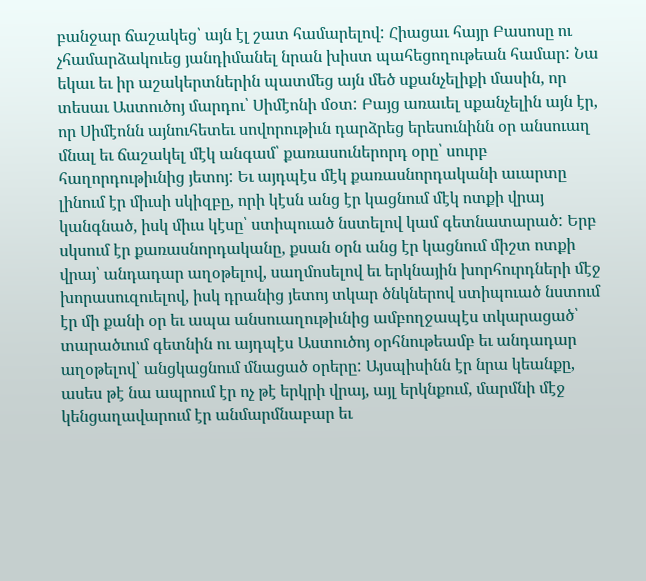բանջար ճաշակեց՝ այն էլ շատ համարելով: Հիացաւ հայր Բասոսը ու չհամարձակուեց յանդիմանել նրան խիստ պահեցողութեան համար: Նա եկաւ եւ իր աշակերտներին պատմեց այն մեծ սքանչելիքի մասին, որ տեսաւ Աստուծոյ մարդու՝ Սիմէոնի մօտ: Բայց առաւել սքանչելին այն էր, որ Սիմէոնն այնուհետեւ սովորութիւն դարձրեց երեսունինն օր անսուաղ մնալ եւ ճաշակել մէկ անգամ՝ քառասուներորդ օրը՝ սուրբ հաղորդութիւնից յետոյ: Եւ այդպէս մէկ քառասնորդականի աւարտը լինում էր միւսի սկիզբը, որի կէսն անց էր կացնում մէկ ոտքի վրայ կանգնած, իսկ միւս կէսը՝ ստիպուած նստելով կամ գետնատարած: Երբ սկսում էր քառասնորդականը, քսան օրն անց էր կացնում միշտ ոտքի վրայ՝ անդադար աղօթելով, սաղմոսելով եւ երկնային խորհուրդների մէջ խորասուզուելով, իսկ դրանից յետոյ տկար ծնկներով ստիպուած նստում էր մի քանի օր եւ ապա անսուաղութիւնից ամբողջապէս տկարացած՝ տարածւում գետնին ու այդպէս Աստուծոյ օրհնութեամբ եւ անդադար աղօթելով՝ անցկացնում մնացած օրերը: Այսպիսինն էր նրա կեանքը, ասես թէ նա ապրում էր ոչ թէ երկրի վրայ, այլ երկնքում, մարմնի մէջ կենցաղավարում էր անմարմնաբար եւ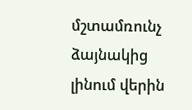մշտամռունչ ձայնակից լինում վերին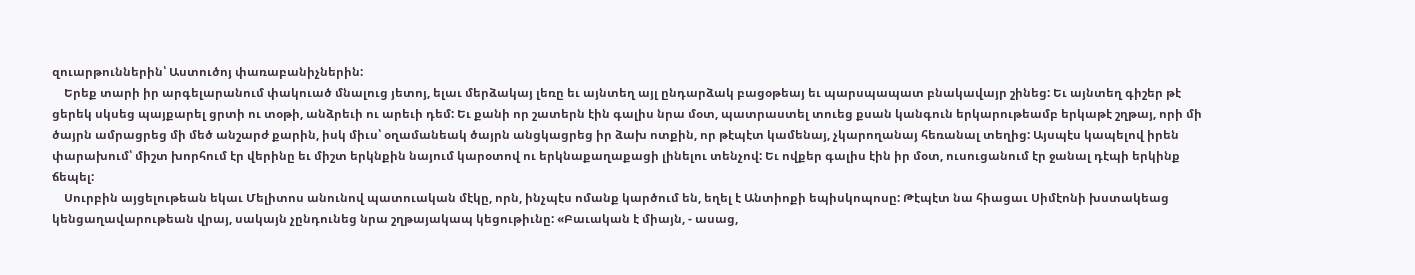զուարթուններին՝ Աստուծոյ փառաբանիչներին:
    Երեք տարի իր արգելարանում փակուած մնալուց յետոյ, ելաւ մերձակայ լեռը եւ այնտեղ այլ ընդարձակ բացօթեայ եւ պարսպապատ բնակավայր շինեց: Եւ այնտեղ գիշեր թէ ցերեկ սկսեց պայքարել ցրտի ու տօթի, անձրեւի ու արեւի դեմ: Եւ քանի որ շատերն էին գալիս նրա մօտ, պատրաստել տուեց քսան կանգուն երկարութեամբ երկաթէ շղթայ, որի մի ծայրն ամրացրեց մի մեծ անշարժ քարին, իսկ միւս՝ օղամանեակ ծայրն անցկացրեց իր ձախ ոտքին, որ թէպէտ կամենայ, չկարողանայ հեռանալ տեղից: Այսպէս կապելով իրեն փարախում՝ միշտ խորհում էր վերինը եւ միշտ երկնքին նայում կարօտով ու երկնաքաղաքացի լինելու տենչով: Եւ ովքեր գալիս էին իր մօտ, ուսուցանում էր ջանալ դէպի երկինք ճեպել:
    Սուրբին այցելութեան եկաւ Մելիտոս անունով պատուական մէկը, որն, ինչպէս ոմանք կարծում են, եղել է Անտիոքի եպիսկոպոսը: Թէպէտ նա հիացաւ Սիմէոնի խստակեաց կենցաղավարութեան վրայ, սակայն չընդունեց նրա շղթայակապ կեցութիւնը: «Բաւական է միայն, - ասաց,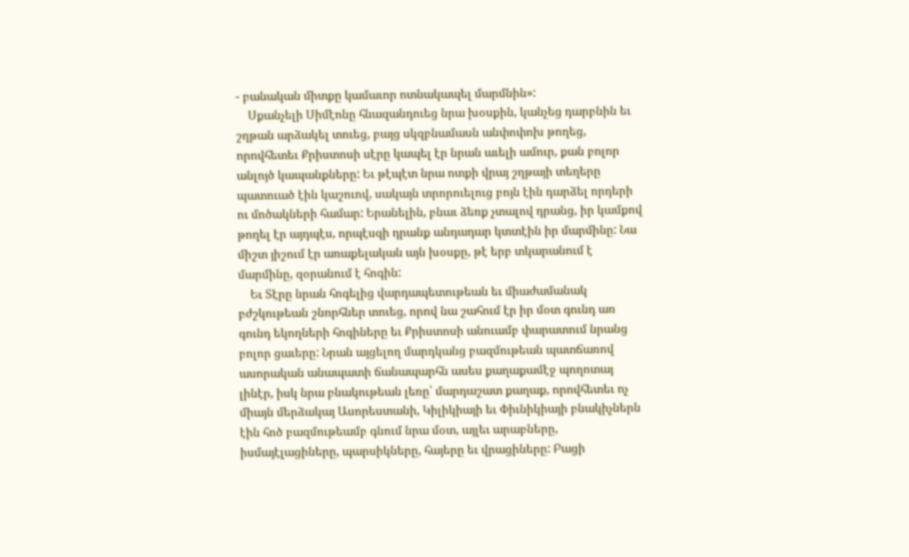- բանական միտքը կամաւոր ոտնակապել մարմնին»:
    Սքանչելի Սիմէոնը հնազանդուեց նրա խօսքին, կանչեց դարբնին եւ շղթան արձակել տուեց, բայց սկզբնամասն անփոփոխ թողեց, որովհետեւ Քրիստոսի սէրը կապել էր նրան աւելի ամուր, քան բոլոր անլոյծ կապանքները: Եւ թէպէտ նրա ոտքի վրայ շղթայի տեղերը պատուած էին կաշուով, սակայն տրորուելուց բոյն էին դարձել որդերի ու մոծակների համար: Երանելին, բնաւ ձեռք չտալով դրանց, իր կամքով թողել էր այդպէս, որպէսզի դրանք անդադար կտտէին իր մարմինը: Նա միշտ յիշում էր առաքելական այն խօսքը, թէ երբ տկարանում է մարմինը, զօրանում է հոգին:
    Եւ Տէրը նրան հոգելից վարդապետութեան եւ միաժամանակ բժշկութեան շնորհներ տուեց, որով նա շահում էր իր մօտ գունդ առ գունդ եկողների հոգիները եւ Քրիստոսի անուամբ փարատում նրանց բոլոր ցաւերը: Նրան այցելող մարդկանց բազմութեան պատճառով ասորական անապատի ճանապարհն ասես քաղաքամէջ պողոտայ լինէր, իսկ նրա բնակութեան լեռը՝ մարդաշատ քաղաք, որովհետեւ ոչ միայն մերձակայ Ասորեստանի, Կիլիկիայի եւ Փիւնիկիայի բնակիչներն էին հոծ բազմութեամբ գնում նրա մօտ, այլեւ արաբները, իսմայէլացիները, պարսիկները, հայերը եւ վրացիները: Բացի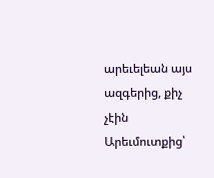արեւելեան այս ազգերից, քիչ չէին Արեւմուտքից՝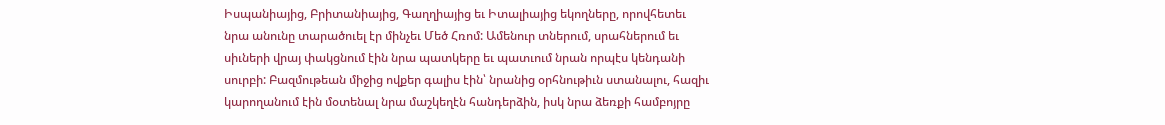Իսպանիայից, Բրիտանիայից, Գաղղիայից եւ Իտալիայից եկողները, որովհետեւ նրա անունը տարածուել էր մինչեւ Մեծ Հռոմ: Ամենուր տներում, սրահներում եւ սիւների վրայ փակցնում էին նրա պատկերը եւ պատւում նրան որպէս կենդանի սուրբի: Բազմութեան միջից ովքեր գալիս էին՝ նրանից օրհնութիւն ստանալու, հազիւ կարողանում էին մօտենալ նրա մաշկեղէն հանդերձին, իսկ նրա ձեռքի համբոյրը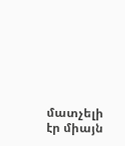մատչելի էր միայն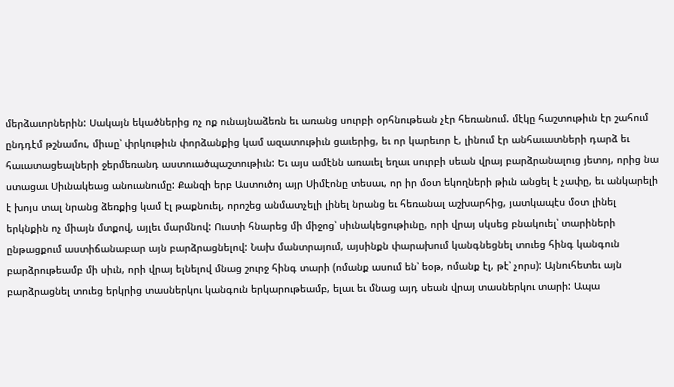մերձաւորներին: Սակայն եկածներից ոչ ոք ունայնաձեռն եւ առանց սուրբի օրհնութեան չէր հեռանում. մէկը հաշտութիւն էր շահում ընդդէմ թշնամու, միւսը՝ փրկութիւն փորձանքից կամ ազատութիւն ցաւերից, եւ որ կարեւոր է, լինում էր անհաւատների դարձ եւ հաւատացեալների ջերմեռանդ աստուածպաշտութիւն: Եւ այս ամէնն առաւել եղաւ սուրբի սեան վրայ բարձրանալուց յետոյ, որից նա ստացաւ Սիւնակեաց անուանումը: Քանզի երբ Աստուծոյ այր Սիմէոնը տեսաւ, որ իր մօտ եկողների թիւն անցել է չափը, եւ անկարելի է խոյս տալ նրանց ձեռքից կամ էլ թաքնուել, որոշեց անմատչելի լինել նրանց եւ հեռանալ աշխարհից, յատկապէս մօտ լինել երկնքին ոչ միայն մտքով, այլեւ մարմնով: Ուստի հնարեց մի միջոց՝ սիւնակեցութիւնը, որի վրայ սկսեց բնակուել՝ տարիների ընթացքում աստիճանաբար այն բարձրացնելով: Նախ մանտրայում, այսինքն փարախում կանգնեցնել տուեց հինգ կանգուն բարձրութեամբ մի սիւն, որի վրայ ելնելով մնաց շուրջ հինգ տարի (ոմանք ասում են՝ եօթ, ոմանք էլ, թէ՝ չորս): Այնուհետեւ այն բարձրացնել տուեց երկրից տասներկու կանգուն երկարութեամբ, ելաւ եւ մնաց այդ սեան վրայ տասներկու տարի: Ապա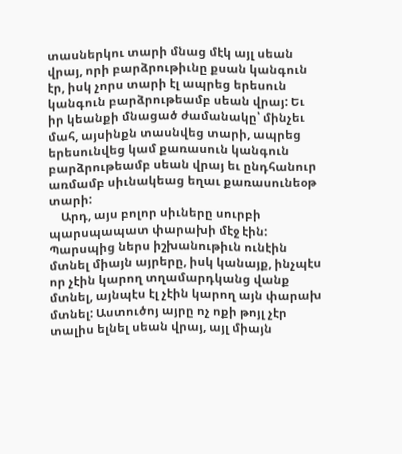տասներկու տարի մնաց մէկ այլ սեան վրայ, որի բարձրութիւնը քսան կանգուն էր, իսկ չորս տարի էլ ապրեց երեսուն կանգուն բարձրութեամբ սեան վրայ: Եւ իր կեանքի մնացած ժամանակը՝ մինչեւ մահ, այսինքն տասնվեց տարի, ապրեց երեսունվեց կամ քառասուն կանգուն բարձրութեամբ սեան վրայ եւ ընդհանուր առմամբ սիւնակեաց եղաւ քառասունեօթ տարի:
    Արդ, այս բոլոր սիւները սուրբի պարսպապատ փարախի մէջ էին: Պարսպից ներս իշխանութիւն ունէին մտնել միայն այրերը, իսկ կանայք, ինչպէս որ չէին կարող տղամարդկանց վանք մտնել, այնպէս էլ չէին կարող այն փարախ մտնել: Աստուծոյ այրը ոչ ոքի թոյլ չէր տալիս ելնել սեան վրայ, այլ միայն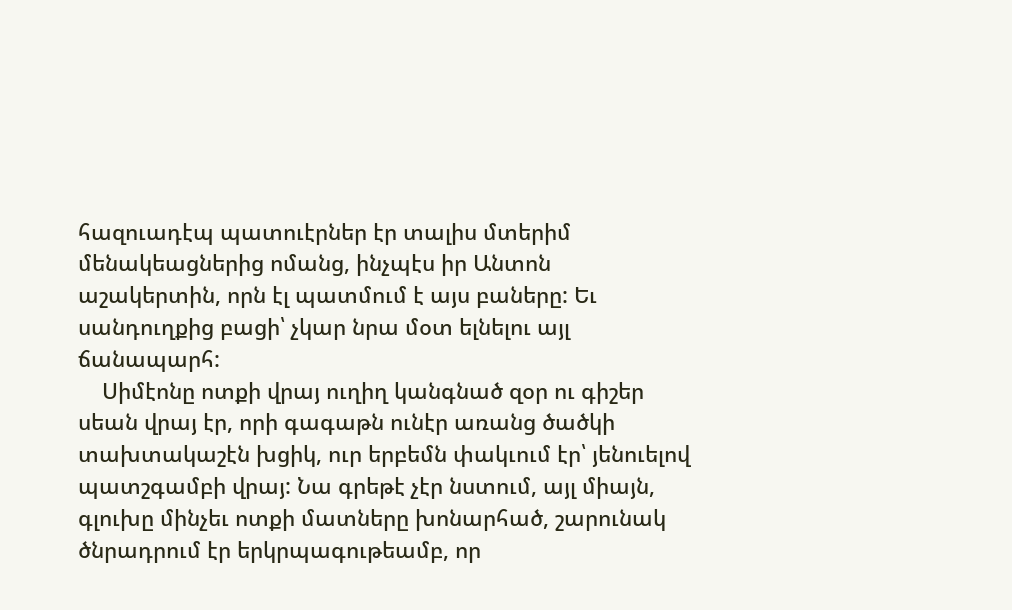հազուադէպ պատուէրներ էր տալիս մտերիմ մենակեացներից ոմանց, ինչպէս իր Անտոն աշակերտին, որն էլ պատմում է այս բաները: Եւ սանդուղքից բացի՝ չկար նրա մօտ ելնելու այլ ճանապարհ:
    Սիմէոնը ոտքի վրայ ուղիղ կանգնած զօր ու գիշեր սեան վրայ էր, որի գագաթն ունէր առանց ծածկի տախտակաշէն խցիկ, ուր երբեմն փակւում էր՝ յենուելով պատշգամբի վրայ: Նա գրեթէ չէր նստում, այլ միայն, գլուխը մինչեւ ոտքի մատները խոնարհած, շարունակ ծնրադրում էր երկրպագութեամբ, որ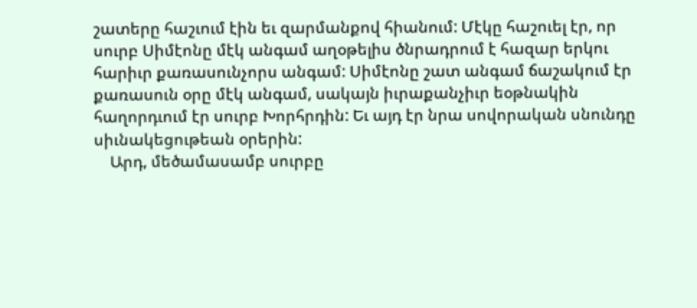շատերը հաշւում էին եւ զարմանքով հիանում: Մէկը հաշուել էր, որ սուրբ Սիմէոնը մէկ անգամ աղօթելիս ծնրադրում է հազար երկու հարիւր քառասունչորս անգամ: Սիմէոնը շատ անգամ ճաշակում էր քառասուն օրը մէկ անգամ, սակայն իւրաքանչիւր եօթնակին հաղորդւում էր սուրբ Խորհրդին: Եւ այդ էր նրա սովորական սնունդը սիւնակեցութեան օրերին:
    Արդ, մեծամասամբ սուրբը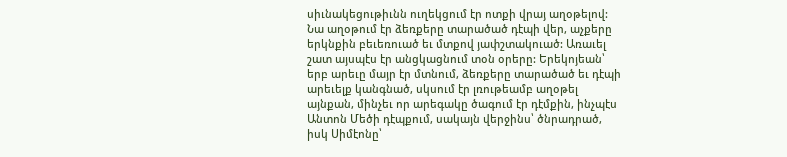սիւնակեցութիւնն ուղեկցում էր ոտքի վրայ աղօթելով: Նա աղօթում էր ձեռքերը տարածած դէպի վեր, աչքերը երկնքին բեւեռուած եւ մտքով յափշտակուած: Առաւել շատ այսպէս էր անցկացնում տօն օրերը: Երեկոյեան՝ երբ արեւը մայր էր մտնում, ձեռքերը տարածած եւ դէպի արեւելք կանգնած, սկսում էր լռութեամբ աղօթել այնքան, մինչեւ որ արեգակը ծագում էր դէմքին, ինչպէս Անտոն Մեծի դէպքում, սակայն վերջինս՝ ծնրադրած, իսկ Սիմէոնը՝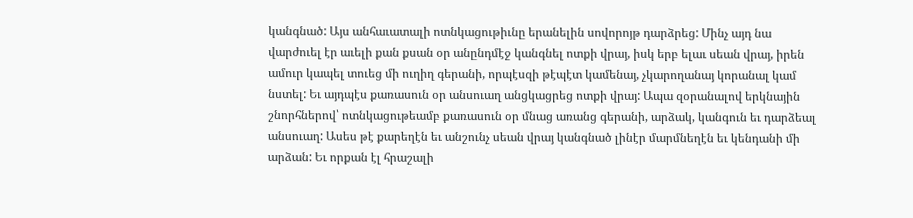կանգնած: Այս անհաւատալի ոտնկացութիւնը երանելին սովորոյթ դարձրեց: Մինչ այդ նա վարժուել էր աւելի քան քսան օր անընդմէջ կանգնել ոտքի վրայ, իսկ երբ ելաւ սեան վրայ, իրեն ամուր կապել տուեց մի ուղիղ գերանի, որպէսզի թէպէտ կամենայ, չկարողանայ կորանալ կամ նստել: Եւ այդպէս քառասուն օր անսուաղ անցկացրեց ոտքի վրայ: Ապա զօրանալով երկնային շնորհներով՝ ոտնկացութեամբ քառասուն օր մնաց առանց գերանի, արձակ, կանգուն եւ դարձեալ անսուաղ: Ասես թէ քարեղէն եւ անշունչ սեան վրայ կանգնած լինէր մարմնեղէն եւ կենդանի մի արձան: Եւ որքան էլ հրաշալի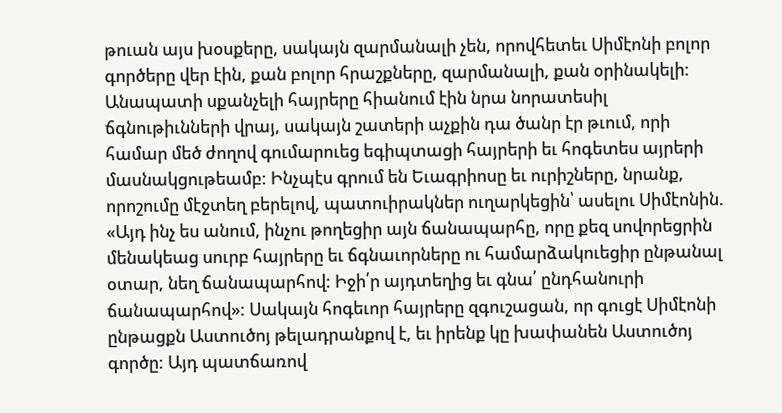թուան այս խօսքերը, սակայն զարմանալի չեն, որովհետեւ Սիմէոնի բոլոր գործերը վեր էին, քան բոլոր հրաշքները, զարմանալի, քան օրինակելի: Անապատի սքանչելի հայրերը հիանում էին նրա նորատեսիլ ճգնութիւնների վրայ, սակայն շատերի աչքին դա ծանր էր թւում, որի համար մեծ ժողով գումարուեց եգիպտացի հայրերի եւ հոգետես այրերի մասնակցութեամբ: Ինչպէս գրում են Եւագրիոսը եւ ուրիշները, նրանք, որոշումը մէջտեղ բերելով, պատուիրակներ ուղարկեցին՝ ասելու Սիմէոնին. «Այդ ինչ ես անում, ինչու թողեցիր այն ճանապարհը, որը քեզ սովորեցրին մենակեաց սուրբ հայրերը եւ ճգնաւորները ու համարձակուեցիր ընթանալ օտար, նեղ ճանապարհով: Իջի՛ր այդտեղից եւ գնա՛ ընդհանուրի ճանապարհով»: Սակայն հոգեւոր հայրերը զգուշացան, որ գուցէ Սիմէոնի ընթացքն Աստուծոյ թելադրանքով է, եւ իրենք կը խափանեն Աստուծոյ գործը: Այդ պատճառով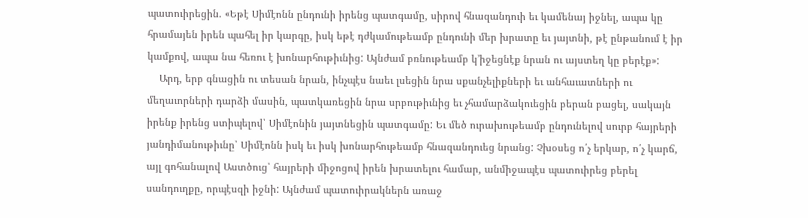պատուիրեցին. «Եթէ Սիմէոնն ընդունի իրենց պատգամը, սիրով հնազանդուի եւ կամենայ իջնել, ապա կը հրամայեն իրեն պահել իր կարգը, իսկ եթէ դժկամութեամբ ընդունի մեր խրատը եւ յայտնի, թէ ընթանում է իր կամքով, ապա նա հեռու է խոնարհութիւնից: Այնժամ բռնութեամբ կ՚իջեցնէք նրան ու այստեղ կը բերէք»:
    Արդ, երբ գնացին ու տեսան նրան, ինչպէս նաեւ լսեցին նրա սքանչելիքների եւ անհաւատների ու մեղաւորների դարձի մասին, պատկառեցին նրա սրբութիւնից եւ չհամարձակուեցին բերան բացել, սակայն իրենք իրենց ստիպելով՝ Սիմէոնին յայտնեցին պատգամը: Եւ մեծ ուրախութեամբ ընդունելով սուրբ հայրերի յանդիմանութիւնը՝ Սիմէոնն իսկ եւ իսկ խոնարհութեամբ հնազանդուեց նրանց: Չխօսեց ո՛չ երկար, ո՛չ կարճ, այլ գոհանալով Աստծուց՝ հայրերի միջոցով իրեն խրատելու համար, անմիջապէս պատուիրեց բերել սանդուղքը, որպէսզի իջնի: Այնժամ պատուիրակներն առաջ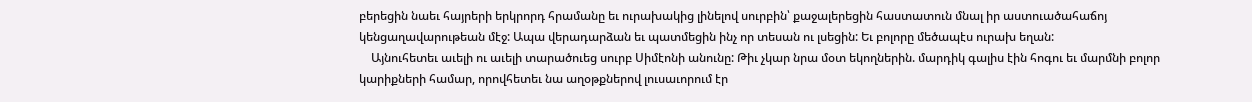բերեցին նաեւ հայրերի երկրորդ հրամանը եւ ուրախակից լինելով սուրբին՝ քաջալերեցին հաստատուն մնալ իր աստուածահաճոյ կենցաղավարութեան մէջ: Ապա վերադարձան եւ պատմեցին ինչ որ տեսան ու լսեցին: Եւ բոլորը մեծապէս ուրախ եղան:
    Այնուհետեւ աւելի ու աւելի տարածուեց սուրբ Սիմէոնի անունը: Թիւ չկար նրա մօտ եկողներին. մարդիկ գալիս էին հոգու եւ մարմնի բոլոր կարիքների համար, որովհետեւ նա աղօթքներով լուսաւորում էր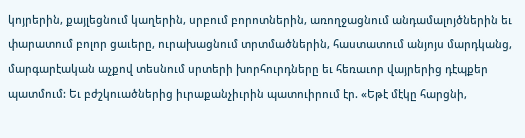կոյրերին, քայլեցնում կաղերին, սրբում բորոտներին, առողջացնում անդամալոյծներին եւ փարատում բոլոր ցաւերը, ուրախացնում տրտմածներին, հաստատում անյոյս մարդկանց, մարգարէական աչքով տեսնում սրտերի խորհուրդները եւ հեռաւոր վայրերից դէպքեր պատմում: Եւ բժշկուածներից իւրաքանչիւրին պատուիրում էր. «Եթէ մէկը հարցնի,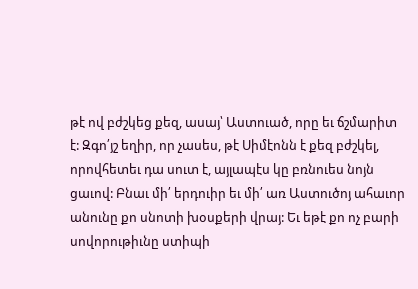թէ ով բժշկեց քեզ, ասայ՝ Աստուած, որը եւ ճշմարիտ է: Զգո՛յշ եղիր, որ չասես, թէ Սիմէոնն է քեզ բժշկել, որովհետեւ դա սուտ է, այլապէս կը բռնուես նոյն ցաւով: Բնաւ մի՛ երդուիր եւ մի՛ առ Աստուծոյ ահաւոր անունը քո սնոտի խօսքերի վրայ: Եւ եթէ քո ոչ բարի սովորութիւնը ստիպի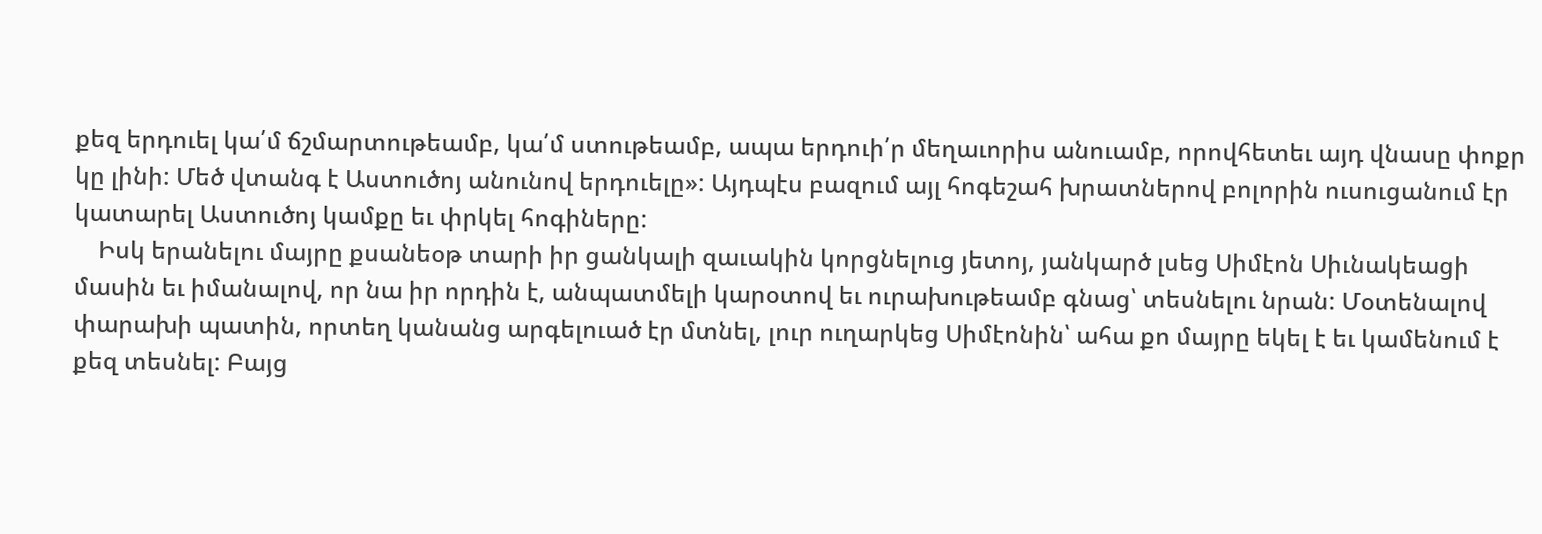քեզ երդուել կա՛մ ճշմարտութեամբ, կա՛մ ստութեամբ, ապա երդուի՛ր մեղաւորիս անուամբ, որովհետեւ այդ վնասը փոքր կը լինի: Մեծ վտանգ է Աստուծոյ անունով երդուելը»: Այդպէս բազում այլ հոգեշահ խրատներով բոլորին ուսուցանում էր կատարել Աստուծոյ կամքը եւ փրկել հոգիները:
    Իսկ երանելու մայրը քսանեօթ տարի իր ցանկալի զաւակին կորցնելուց յետոյ, յանկարծ լսեց Սիմէոն Սիւնակեացի մասին եւ իմանալով, որ նա իր որդին է, անպատմելի կարօտով եւ ուրախութեամբ գնաց՝ տեսնելու նրան: Մօտենալով փարախի պատին, որտեղ կանանց արգելուած էր մտնել, լուր ուղարկեց Սիմէոնին՝ ահա քո մայրը եկել է եւ կամենում է քեզ տեսնել: Բայց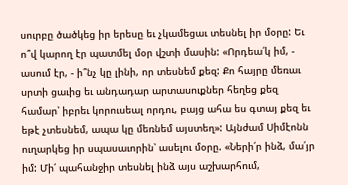սուրբը ծածկեց իր երեսը եւ չկամեցաւ տեսնել իր մօրը: Եւ ո՞վ կարող էր պատմել մօր վշտի մասին: «Որդեա՛կ իմ, - ասում էր, - ի՞նչ կը լինի, որ տեսնեմ քեզ: Քո հայրը մեռաւ սրտի ցաւից եւ անդադար արտասուքներ հեղեց քեզ համար՝ իբրեւ կորուսեալ որդու, բայց ահա ես գտայ քեզ եւ եթէ չտեսնեմ, ապա կը մեռնեմ այստեղ»: Այնժամ Սիմէոնն ուղարկեց իր սպասաւորին՝ ասելու մօրը. «Ների՛ր ինձ, մա՛յր իմ: Մի՛ պահանջիր տեսնել ինձ այս աշխարհում,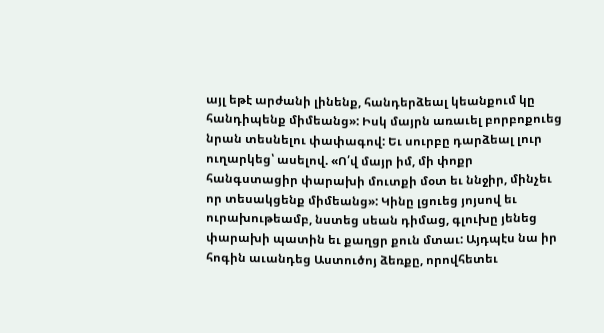այլ եթէ արժանի լինենք, հանդերձեալ կեանքում կը հանդիպենք միմեանց»: Իսկ մայրն առաւել բորբոքուեց նրան տեսնելու փափագով: Եւ սուրբը դարձեալ լուր ուղարկեց՝ ասելով. «Ո՛վ մայր իմ, մի փոքր հանգստացիր փարախի մուտքի մօտ եւ ննջիր, մինչեւ որ տեսակցենք միմեանց»: Կինը լցուեց յոյսով եւ ուրախութեամբ, նստեց սեան դիմաց, գլուխը յենեց փարախի պատին եւ քաղցր քուն մտաւ: Այդպէս նա իր հոգին աւանդեց Աստուծոյ ձեռքը, որովհետեւ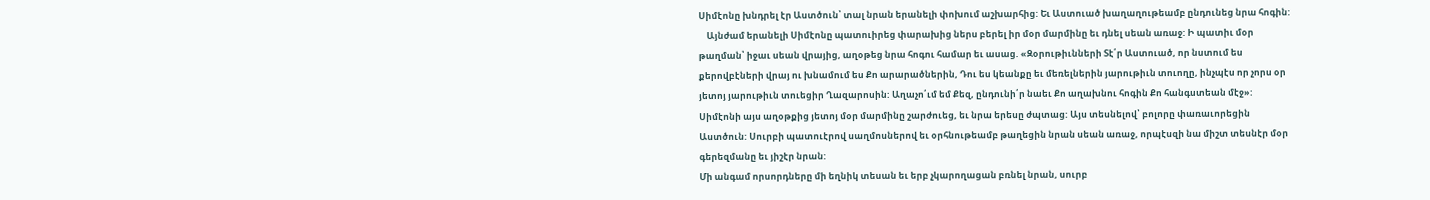Սիմէոնը խնդրել էր Աստծուն՝ տալ նրան երանելի փոխում աշխարհից: Եւ Աստուած խաղաղութեամբ ընդունեց նրա հոգին:
    Այնժամ երանելի Սիմէոնը պատուիրեց փարախից ներս բերել իր մօր մարմինը եւ դնել սեան առաջ: Ի պատիւ մօր թաղման՝ իջաւ սեան վրայից, աղօթեց նրա հոգու համար եւ ասաց. «Զօրութիւնների Տէ՛ր Աստուած, որ նստում ես քերովբէների վրայ ու խնամում ես Քո արարածներին, Դու ես կեանքը եւ մեռելներին յարութիւն տուողը, ինչպէս որ չորս օր յետոյ յարութիւն տուեցիր Ղազարոսին: Աղաչո՛ւմ եմ Քեզ, ընդունի՛ր նաեւ Քո աղախնու հոգին Քո հանգստեան մէջ»: Սիմէոնի այս աղօթքից յետոյ մօր մարմինը շարժուեց, եւ նրա երեսը ժպտաց: Այս տեսնելով՝ բոլորը փառաւորեցին Աստծուն: Սուրբի պատուէրով սաղմոսներով եւ օրհնութեամբ թաղեցին նրան սեան առաջ, որպէսզի նա միշտ տեսնէր մօր գերեզմանը եւ յիշէր նրան:
Մի անգամ որսորդները մի եղնիկ տեսան եւ երբ չկարողացան բռնել նրան, սուրբ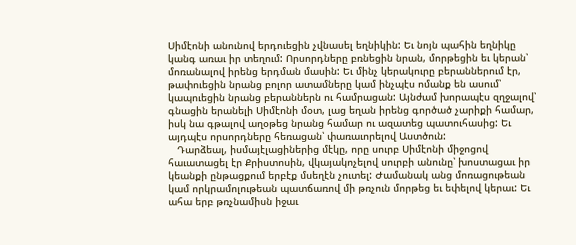Սիմէոնի անունով երդուեցին չվնասել եղնիկին: Եւ նոյն պահին եղնիկը կանգ առաւ իր տեղում: Որսորդները բռնեցին նրան, մորթեցին եւ կերան՝ մոռանալով իրենց երդման մասին: Եւ մինչ կերակուրը բերաններում էր, թափուեցին նրանց բոլոր ատամները կամ ինչպէս ոմանք են ասում՝ կապուեցին նրանց բերաններն ու համրացան: Այնժամ խորապէս զղջալով՝ գնացին երանելի Սիմէոնի մօտ, լաց եղան իրենց գործած չարիքի համար, իսկ նա գթալով աղօթեց նրանց համար ու ազատեց պատուհասից: Եւ այդպէս որսորդները հեռացան՝ փառաւորելով Աստծուն:
   Դարձեալ, իսմայէլացիներից մէկը, որը սուրբ Սիմէոնի միջոցով հաւատացել էր Քրիստոսին, վկայակոչելով սուրբի անունը՝ խոստացաւ իր կեանքի ընթացքում երբէք մսեղէն չուտել: Ժամանակ անց մոռացութեան կամ որկրամոլութեան պատճառով մի թռչուն մորթեց եւ եփելով կերաւ: Եւ ահա երբ թռչնամիսն իջաւ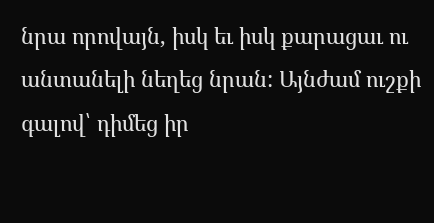նրա որովայն, իսկ եւ իսկ քարացաւ ու անտանելի նեղեց նրան: Այնժամ ուշքի գալով՝ դիմեց իր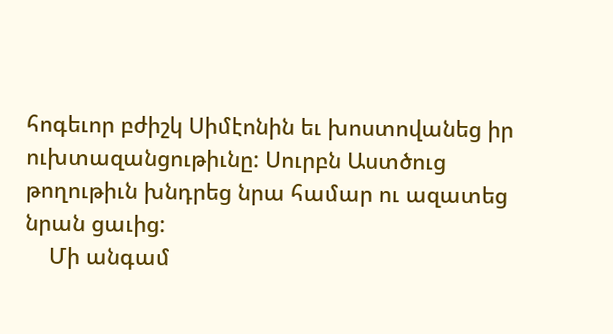հոգեւոր բժիշկ Սիմէոնին եւ խոստովանեց իր ուխտազանցութիւնը: Սուրբն Աստծուց թողութիւն խնդրեց նրա համար ու ազատեց նրան ցաւից:
    Մի անգամ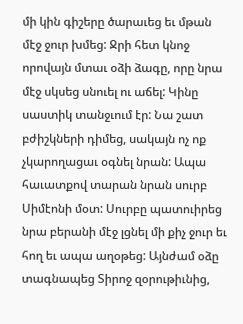մի կին գիշերը ծարաւեց եւ մթան մէջ ջուր խմեց: Ջրի հետ կնոջ որովայն մտաւ օձի ձագը, որը նրա մէջ սկսեց սնուել ու աճել: Կինը սաստիկ տանջւում էր: Նա շատ բժիշկների դիմեց, սակայն ոչ ոք չկարողացաւ օգնել նրան: Ապա հաւատքով տարան նրան սուրբ Սիմէոնի մօտ: Սուրբը պատուիրեց նրա բերանի մէջ լցնել մի քիչ ջուր եւ հող եւ ապա աղօթեց: Այնժամ օձը տագնապեց Տիրոջ զօրութիւնից,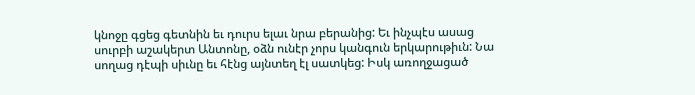կնոջը գցեց գետնին եւ դուրս ելաւ նրա բերանից: Եւ ինչպէս ասաց սուրբի աշակերտ Անտոնը, օձն ունէր չորս կանգուն երկարութիւն: Նա սողաց դէպի սիւնը եւ հէնց այնտեղ էլ սատկեց: Իսկ առողջացած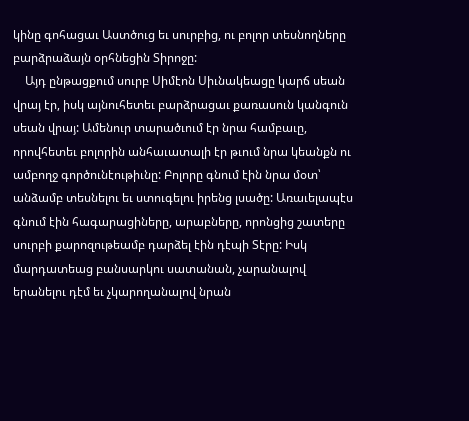կինը գոհացաւ Աստծուց եւ սուրբից, ու բոլոր տեսնողները բարձրաձայն օրհնեցին Տիրոջը:
    Այդ ընթացքում սուրբ Սիմէոն Սիւնակեացը կարճ սեան վրայ էր, իսկ այնուհետեւ բարձրացաւ քառասուն կանգուն սեան վրայ: Ամենուր տարածւում էր նրա համբաւը, որովհետեւ բոլորին անհաւատալի էր թւում նրա կեանքն ու ամբողջ գործունէութիւնը: Բոլորը գնում էին նրա մօտ՝ անձամբ տեսնելու եւ ստուգելու իրենց լսածը: Առաւելապէս գնում էին հագարացիները, արաբները, որոնցից շատերը սուրբի քարոզութեամբ դարձել էին դէպի Տէրը: Իսկ մարդատեաց բանսարկու սատանան, չարանալով երանելու դէմ եւ չկարողանալով նրան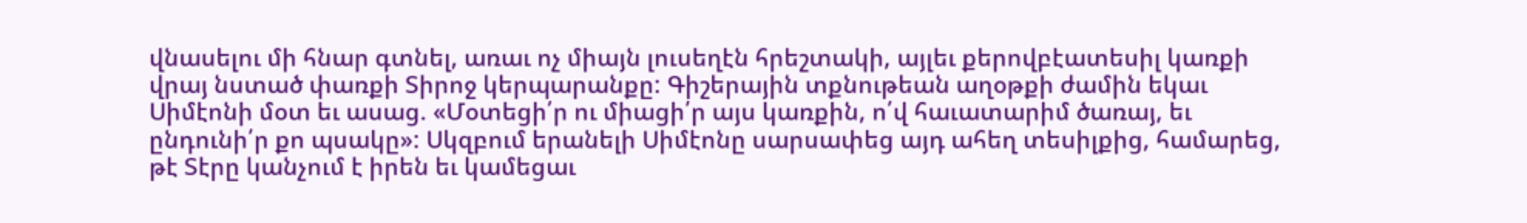վնասելու մի հնար գտնել, առաւ ոչ միայն լուսեղէն հրեշտակի, այլեւ քերովբէատեսիլ կառքի վրայ նստած փառքի Տիրոջ կերպարանքը: Գիշերային տքնութեան աղօթքի ժամին եկաւ Սիմէոնի մօտ եւ ասաց. «Մօտեցի՛ր ու միացի՛ր այս կառքին, ո՛վ հաւատարիմ ծառայ, եւ ընդունի՛ր քո պսակը»: Սկզբում երանելի Սիմէոնը սարսափեց այդ ահեղ տեսիլքից, համարեց, թէ Տէրը կանչում է իրեն եւ կամեցաւ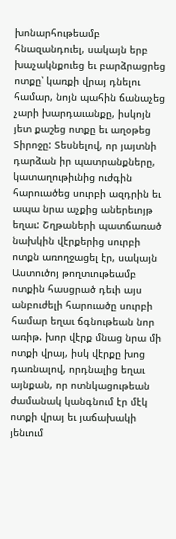խոնարհութեամբ հնազանդուել, սակայն երբ խաչակնքուեց եւ բարձրացրեց ոտքը՝ կառքի վրայ դնելու համար, նոյն պահին ճանաչեց չարի խարդաւանքը, իսկոյն յետ քաշեց ոտքը եւ աղօթեց Տիրոջը: Տեսնելով, որ յայտնի դարձան իր պատրանքները, կատաղութիւնից ուժգին հարուածեց սուրբի ազդրին եւ ապա նրա աչքից աներեւոյթ եղաւ: Շղթաների պատճառած նախկին վէրքերից սուրբի ոտքն առողջացել էր, սակայն Աստուծոյ թողտւութեամբ ոտքին հասցրած դեւի այս անբուժելի հարուածը սուրբի համար եղաւ ճգնութեան նոր առիթ. խոր վէրք մնաց նրա մի ոտքի վրայ, իսկ վէրքը խոց դառնալով, որդնալից եղաւ այնքան, որ ոտնկացութեան ժամանակ կանգնում էր մէկ ոտքի վրայ եւ յաճախակի յենւում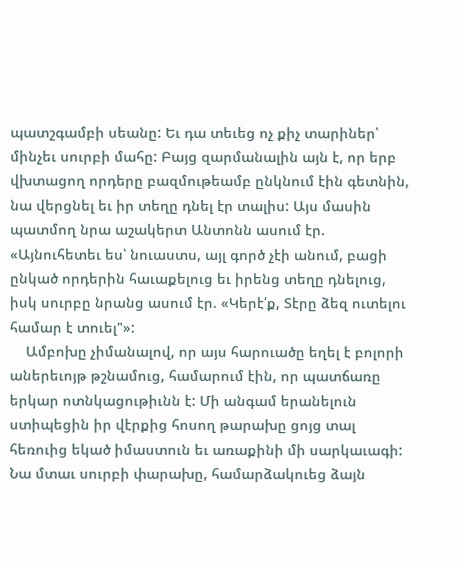պատշգամբի սեանը: Եւ դա տեւեց ոչ քիչ տարիներ՝ մինչեւ սուրբի մահը: Բայց զարմանալին այն է, որ երբ վխտացող որդերը բազմութեամբ ընկնում էին գետնին, նա վերցնել եւ իր տեղը դնել էր տալիս: Այս մասին պատմող նրա աշակերտ Անտոնն ասում էր. «Այնուհետեւ ես՝ նուաստս, այլ գործ չէի անում, բացի ընկած որդերին հաւաքելուց եւ իրենց տեղը դնելուց, իսկ սուրբը նրանց ասում էր. «Կերէ՛ք, Տէրը ձեզ ուտելու համար է տուել"»:
    Ամբոխը չիմանալով, որ այս հարուածը եղել է բոլորի աներեւոյթ թշնամուց, համարում էին, որ պատճառը երկար ոտնկացութիւնն է: Մի անգամ երանելուն ստիպեցին իր վէրքից հոսող թարախը ցոյց տալ հեռուից եկած իմաստուն եւ առաքինի մի սարկաւագի: Նա մտաւ սուրբի փարախը, համարձակուեց ձայն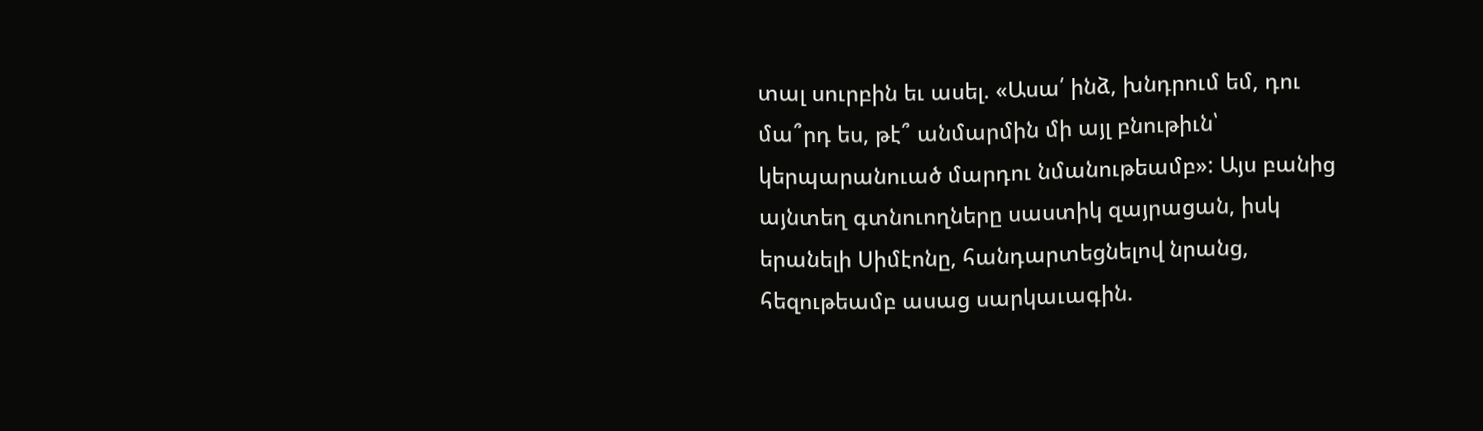տալ սուրբին եւ ասել. «Ասա՛ ինձ, խնդրում եմ, դու մա՞րդ ես, թէ՞ անմարմին մի այլ բնութիւն՝ կերպարանուած մարդու նմանութեամբ»: Այս բանից այնտեղ գտնուողները սաստիկ զայրացան, իսկ երանելի Սիմէոնը, հանդարտեցնելով նրանց, հեզութեամբ ասաց սարկաւագին.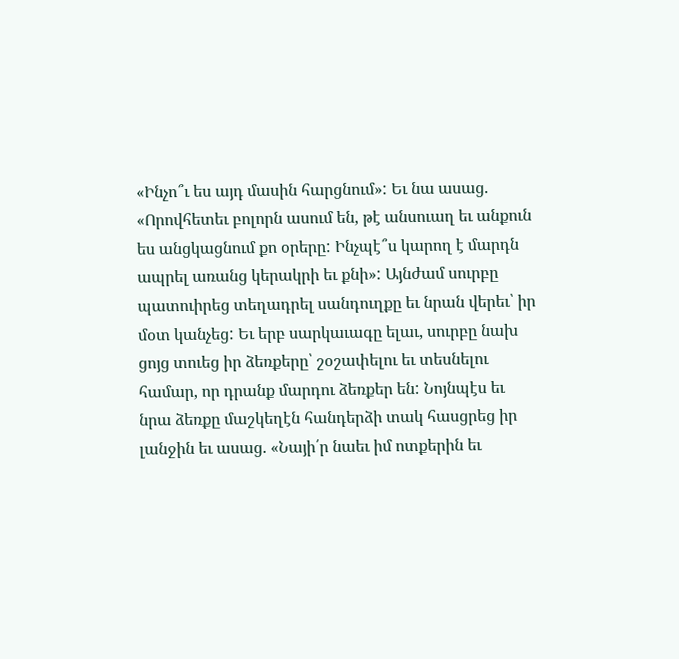«Ինչո՞ւ ես այդ մասին հարցնում»: Եւ նա ասաց. «Որովհետեւ բոլորն ասում են, թէ անսուաղ եւ անքուն ես անցկացնում քո օրերը: Ինչպէ՞ս կարող է մարդն ապրել առանց կերակրի եւ քնի»: Այնժամ սուրբը պատուիրեց տեղադրել սանդուղքը եւ նրան վերեւ՝ իր մօտ կանչեց: Եւ երբ սարկաւագը ելաւ, սուրբը նախ ցոյց տուեց իր ձեռքերը՝ շօշափելու եւ տեսնելու համար, որ դրանք մարդու ձեռքեր են: Նոյնպէս եւ նրա ձեռքը մաշկեղէն հանդերձի տակ հասցրեց իր լանջին եւ ասաց. «Նայի՛ր նաեւ իմ ոտքերին եւ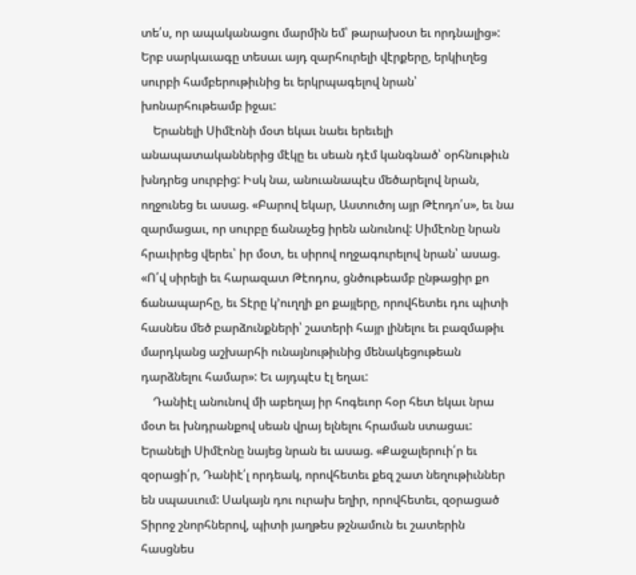տե՛ս, որ ապականացու մարմին եմ՝ թարախօտ եւ որդնալից»: Երբ սարկաւագը տեսաւ այդ զարհուրելի վէրքերը, երկիւղեց սուրբի համբերութիւնից եւ երկրպագելով նրան՝ խոնարհութեամբ իջաւ:
    Երանելի Սիմէոնի մօտ եկաւ նաեւ երեւելի անապատականներից մէկը եւ սեան դէմ կանգնած՝ օրհնութիւն խնդրեց սուրբից: Իսկ նա, անուանապէս մեծարելով նրան, ողջունեց եւ ասաց. «Բարով եկար, Աստուծոյ այր Թէոդո՛ս», եւ նա զարմացաւ, որ սուրբը ճանաչեց իրեն անունով: Սիմէոնը նրան հրաւիրեց վերեւ՝ իր մօտ, եւ սիրով ողջագուրելով նրան՝ ասաց. «Ո՛վ սիրելի եւ հարազատ Թէոդոս, ցնծութեամբ ընթացիր քո ճանապարհը, եւ Տէրը կ՚ուղղի քո քայլերը, որովհետեւ դու պիտի հասնես մեծ բարձունքների՝ շատերի հայր լինելու եւ բազմաթիւ մարդկանց աշխարհի ունայնութիւնից մենակեցութեան դարձնելու համար»: Եւ այդպէս էլ եղաւ:
    Դանիէլ անունով մի աբեղայ իր հոգեւոր հօր հետ եկաւ նրա մօտ եւ խնդրանքով սեան վրայ ելնելու հրաման ստացաւ: Երանելի Սիմէոնը նայեց նրան եւ ասաց. «Քաջալերուի՛ր եւ զօրացի՛ր, Դանիէ՛լ որդեակ, որովհետեւ քեզ շատ նեղութիւններ են սպասւում: Սակայն դու ուրախ եղիր, որովհետեւ, զօրացած Տիրոջ շնորհներով, պիտի յաղթես թշնամուն եւ շատերին հասցնես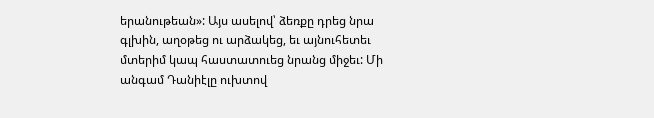երանութեան»: Այս ասելով՝ ձեռքը դրեց նրա գլխին, աղօթեց ու արձակեց, եւ այնուհետեւ մտերիմ կապ հաստատուեց նրանց միջեւ: Մի անգամ Դանիէլը ուխտով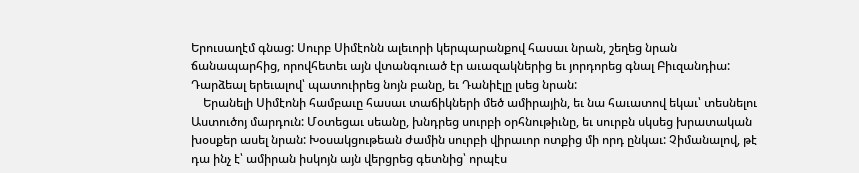Երուսաղէմ գնաց: Սուրբ Սիմէոնն ալեւորի կերպարանքով հասաւ նրան, շեղեց նրան ճանապարհից, որովհետեւ այն վտանգուած էր աւազակներից եւ յորդորեց գնալ Բիւզանդիա: Դարձեալ երեւալով՝ պատուիրեց նոյն բանը, եւ Դանիէլը լսեց նրան:
    Երանելի Սիմէոնի համբաւը հասաւ տաճիկների մեծ ամիրային, եւ նա հաւատով եկաւ՝ տեսնելու Աստուծոյ մարդուն: Մօտեցաւ սեանը, խնդրեց սուրբի օրհնութիւնը, եւ սուրբն սկսեց խրատական խօսքեր ասել նրան: Խօսակցութեան ժամին սուրբի վիրաւոր ոտքից մի որդ ընկաւ: Չիմանալով, թէ դա ինչ է՝ ամիրան իսկոյն այն վերցրեց գետնից՝ որպէս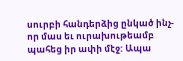սուրբի հանդերձից ընկած ինչ-որ մաս եւ ուրախութեամբ պահեց իր ափի մէջ: Ապա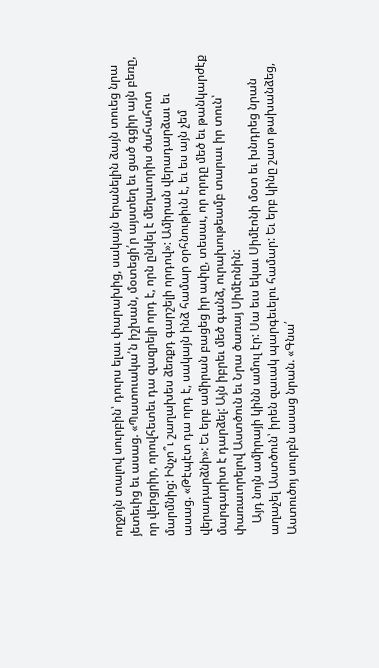ողջոյն տալով սուրբին՝ դուրս ելաւ փարախից, սակայն երանելին ձայն տուեց նրա յետեւից եւ ասաց. «Պատուակա՛ն իշխան, մօտեցի՛ր այստեղ եւ ցած գցիր այն բեռը, որ վերցրիր, որովհետեւ դա զազրելի որդ է, որն ընկել է մեղաւորիս ժահահոտ մարմնից: Ինչո՞ւ շաղախես ձեռքդ գարշելի որդով»: Ամիրան վերադարձաւ եւ ասաց. «Թէպէտ դա որդ է, սակայն ինձ համար օրհնութիւն է, եւ ես այն չեմ վերադարձնի»: Եւ երբ ամիրան բացեց իր ափը, տեսաւ, որ որդը մեծ եւ թանկարժէք մարգարիտ է դարձել: Այն իբրեւ մեծ գանձ, ուրախութեամբ տարաւ իր տուն՝ փառաւորելով Աստծուն եւ Նրա ծառայ Սիմէոնին:
    Այդ նոյն ամիրայի կինն ամուլ էր: Սա եւս եկաւ Սիմէոնի մօտ եւ խնդրեց նրան աղաչել Աստծուն՝ իրեն զաւակ պարգեւելու համար: Եւ երբ կինը շատ թախանձեց, Աստուծոյ սուրբն ասաց նրան. «Գնա՛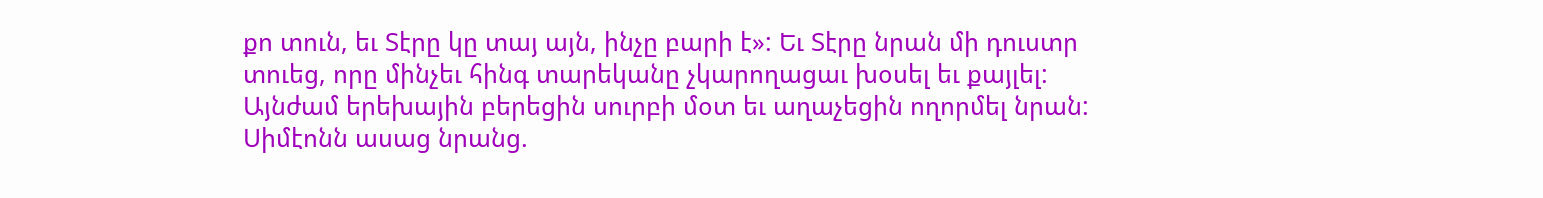քո տուն, եւ Տէրը կը տայ այն, ինչը բարի է»: Եւ Տէրը նրան մի դուստր տուեց, որը մինչեւ հինգ տարեկանը չկարողացաւ խօսել եւ քայլել: Այնժամ երեխային բերեցին սուրբի մօտ եւ աղաչեցին ողորմել նրան: Սիմէոնն ասաց նրանց.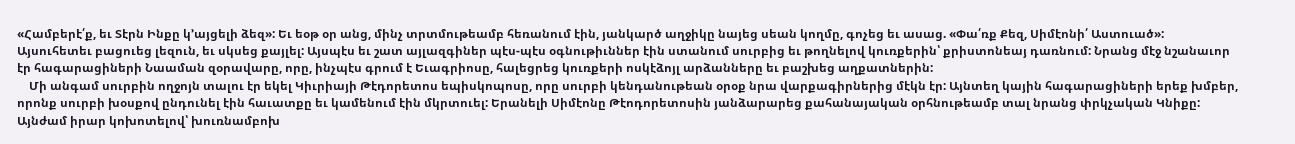«Համբերէ՛ք, եւ Տէրն Ինքը կ՚այցելի ձեզ»: Եւ եօթ օր անց, մինչ տրտմութեամբ հեռանում էին, յանկարծ աղջիկը նայեց սեան կողմը, գոչեց եւ ասաց. «Փա՛ռք Քեզ, Սիմէոնի՛ Աստուած»: Այսուհետեւ բացուեց լեզուն, եւ սկսեց քայլել: Այսպէս եւ շատ այլազգիներ պէս-պէս օգնութիւններ էին ստանում սուրբից եւ թողնելով կուռքերին՝ քրիստոնեայ դառնում: Նրանց մէջ նշանաւոր էր հագարացիների Նաաման զօրավարը, որը, ինչպէս գրում է Եւագրիոսը, հալեցրեց կուռքերի ոսկէձոյլ արձանները եւ բաշխեց աղքատներին:
    Մի անգամ սուրբին ողջոյն տալու էր եկել Կիւրիայի Թէդորետոս եպիսկոպոսը, որը սուրբի կենդանութեան օրօք նրա վարքագիրներից մէկն էր: Այնտեղ կային հագարացիների երեք խմբեր, որոնք սուրբի խօսքով ընդունել էին հաւատքը եւ կամենում էին մկրտուել: Երանելի Սիմէոնը Թէոդորետոսին յանձարարեց քահանայական օրհնութեամբ տալ նրանց փրկչական Կնիքը: Այնժամ իրար կոխոտելով՝ խուռնամբոխ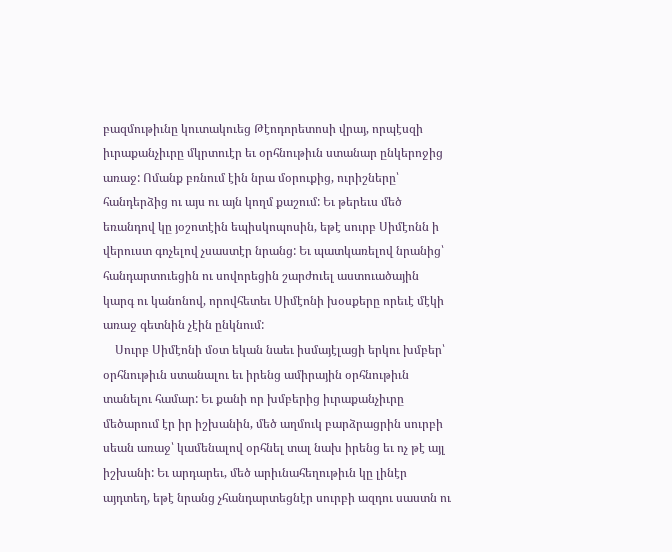բազմութիւնը կուտակուեց Թէոդորետոսի վրայ, որպէսզի իւրաքանչիւրը մկրտուէր եւ օրհնութիւն ստանար ընկերոջից առաջ: Ոմանք բռնում էին նրա մօրուքից, ուրիշները՝ հանդերձից ու այս ու այն կողմ քաշում: Եւ թերեւս մեծ եռանդով կը յօշոտէին եպիսկոպոսին, եթէ սուրբ Սիմէոնն ի վերուստ գոչելով չսաստէր նրանց: Եւ պատկառելով նրանից՝ հանդարտուեցին ու սովորեցին շարժուել աստուածային կարգ ու կանոնով, որովհետեւ Սիմէոնի խօսքերը որեւէ մէկի առաջ գետնին չէին ընկնում:
    Սուրբ Սիմէոնի մօտ եկան նաեւ իսմայէլացի երկու խմբեր՝ օրհնութիւն ստանալու եւ իրենց ամիրային օրհնութիւն տանելու համար: Եւ քանի որ խմբերից իւրաքանչիւրը մեծարում էր իր իշխանին, մեծ աղմուկ բարձրացրին սուրբի սեան առաջ՝ կամենալով օրհնել տալ նախ իրենց եւ ոչ թէ այլ իշխանի: Եւ արդարեւ, մեծ արիւնահեղութիւն կը լինէր այդտեղ, եթէ նրանց չհանդարտեցնէր սուրբի ազդու սաստն ու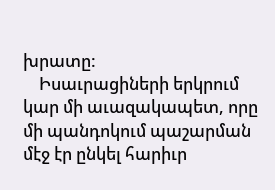խրատը:
    Իսաւրացիների երկրում կար մի աւազակապետ, որը մի պանդոկում պաշարման մէջ էր ընկել հարիւր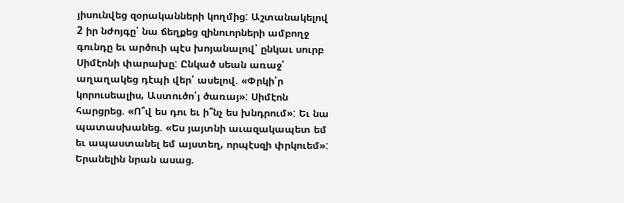յիսունվեց զօրականների կողմից: Աշտանակելով 2 իր նժոյգը՝ նա ճեղքեց զինուորների ամբողջ գունդը եւ արծուի պէս խոյանալով՝ ընկաւ սուրբ Սիմէոնի փարախը: Ընկած սեան առաջ՝ աղաղակեց դէպի վեր՝ ասելով. «Փրկի՛ր կորուսեալիս, Աստուծո՛յ ծառայ»: Սիմէոն հարցրեց. «Ո՞վ ես դու եւ ի՞նչ ես խնդրում»: Եւ նա պատասխանեց. «Ես յայտնի աւազակապետ եմ եւ ապաստանել եմ այստեղ, որպէսզի փրկուեմ»: Երանելին նրան ասաց.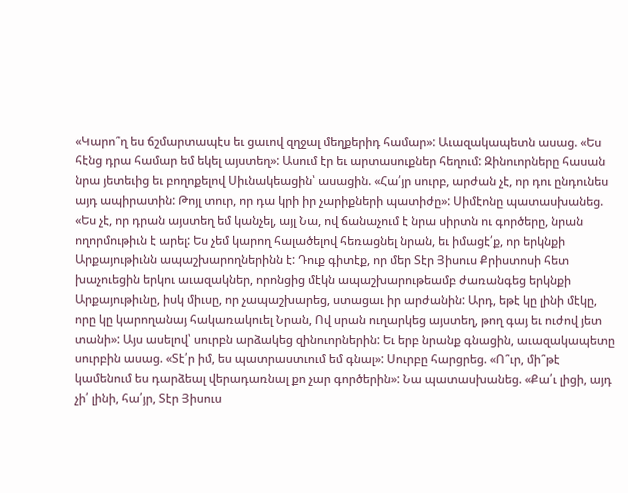«Կարո՞ղ ես ճշմարտապէս եւ ցաւով զղջալ մեղքերիդ համար»: Աւազակապետն ասաց. «Ես հէնց դրա համար եմ եկել այստեղ»: Ասում էր եւ արտասուքներ հեղում: Զինուորները հասան նրա յետեւից եւ բողոքելով Սիւնակեացին՝ ասացին. «Հա՛յր սուրբ, արժան չէ, որ դու ընդունես այդ ապիրատին: Թոյլ տուր, որ դա կրի իր չարիքների պատիժը»: Սիմէոնը պատասխանեց. «Ես չէ, որ դրան այստեղ եմ կանչել, այլ Նա, ով ճանաչում է նրա սիրտն ու գործերը, նրան ողորմութիւն է արել: Ես չեմ կարող հալածելով հեռացնել նրան, եւ իմացէ՛ք, որ երկնքի Արքայութիւնն ապաշխարողներինն է: Դուք գիտէք, որ մեր Տէր Յիսուս Քրիստոսի հետ խաչուեցին երկու աւազակներ, որոնցից մէկն ապաշխարութեամբ ժառանգեց երկնքի Արքայութիւնը, իսկ միւսը, որ չապաշխարեց, ստացաւ իր արժանին: Արդ, եթէ կը լինի մէկը, որը կը կարողանայ հակառակուել Նրան, Ով սրան ուղարկեց այստեղ, թող գայ եւ ուժով յետ տանի»: Այս ասելով՝ սուրբն արձակեց զինուորներին: Եւ երբ նրանք գնացին, աւազակապետը սուրբին ասաց. «Տէ՛ր իմ, ես պատրաստւում եմ գնալ»: Սուրբը հարցրեց. «Ո՞ւր, մի՞թէ կամենում ես դարձեալ վերադառնալ քո չար գործերին»: Նա պատասխանեց. «Քա՛ւ լիցի, այդ չի՛ լինի, հա՛յր, Տէր Յիսուս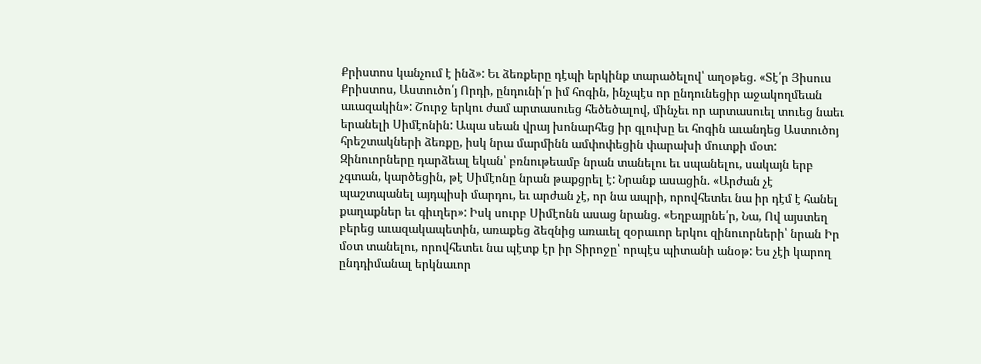Քրիստոս կանչում է ինձ»: Եւ ձեռքերը դէպի երկինք տարածելով՝ աղօթեց. «Տէ՛ր Յիսուս Քրիստոս, Աստուծո՛յ Որդի, ընդունի՛ր իմ հոգին, ինչպէս որ ընդունեցիր աջակողմեան աւազակին»: Շուրջ երկու ժամ արտասուեց հեծեծալով, մինչեւ որ արտասուել տուեց նաեւ երանելի Սիմէոնին: Ապա սեան վրայ խոնարհեց իր գլուխը եւ հոգին աւանդեց Աստուծոյ հրեշտակների ձեռքը, իսկ նրա մարմինն ամփոփեցին փարախի մուտքի մօտ: Զինուորները դարձեալ եկան՝ բռնութեամբ նրան տանելու եւ սպանելու, սակայն երբ չգտան, կարծեցին, թէ Սիմէոնը նրան թաքցրել է: Նրանք ասացին. «Արժան չէ պաշտպանել այդպիսի մարդու, եւ արժան չէ, որ նա ապրի, որովհետեւ նա իր դէմ է հանել քաղաքներ եւ գիւղեր»: Իսկ սուրբ Սիմէոնն ասաց նրանց. «Եղբայրնե՛ր, Նա, Ով այստեղ բերեց աւազակապետին, առաքեց ձեզնից առաւել զօրաւոր երկու զինուորների՝ նրան Իր մօտ տանելու, որովհետեւ նա պէտք էր իր Տիրոջը՝ որպէս պիտանի անօթ: Ես չէի կարող ընդդիմանալ երկնաւոր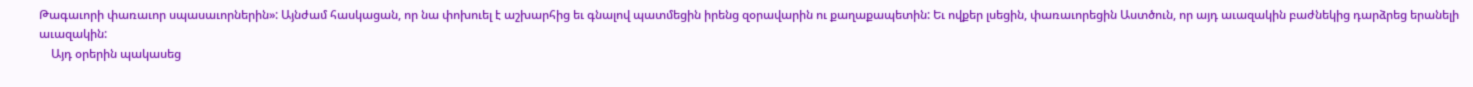Թագաւորի փառաւոր սպասաւորներին»: Այնժամ հասկացան, որ նա փոխուել է աշխարհից եւ գնալով պատմեցին իրենց զօրավարին ու քաղաքապետին: Եւ ովքեր լսեցին, փառաւորեցին Աստծուն, որ այդ աւազակին բաժնեկից դարձրեց երանելի աւազակին:
    Այդ օրերին պակասեց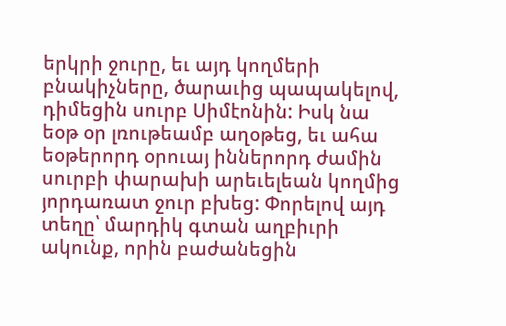երկրի ջուրը, եւ այդ կողմերի բնակիչները, ծարաւից պապակելով, դիմեցին սուրբ Սիմէոնին: Իսկ նա եօթ օր լռութեամբ աղօթեց, եւ ահա եօթերորդ օրուայ իններորդ ժամին սուրբի փարախի արեւելեան կողմից յորդառատ ջուր բխեց: Փորելով այդ տեղը՝ մարդիկ գտան աղբիւրի ակունք, որին բաժանեցին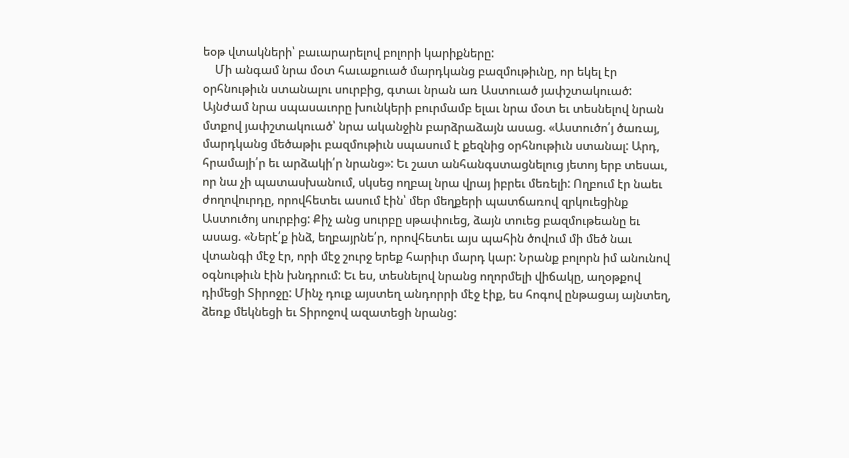եօթ վտակների՝ բաւարարելով բոլորի կարիքները:
    Մի անգամ նրա մօտ հաւաքուած մարդկանց բազմութիւնը, որ եկել էր օրհնութիւն ստանալու սուրբից, գտաւ նրան առ Աստուած յափշտակուած: Այնժամ նրա սպասաւորը խունկերի բուրմամբ ելաւ նրա մօտ եւ տեսնելով նրան մտքով յափշտակուած՝ նրա ականջին բարձրաձայն ասաց. «Աստուծո՛յ ծառայ, մարդկանց մեծաթիւ բազմութիւն սպասում է քեզնից օրհնութիւն ստանալ: Արդ, հրամայի՛ր եւ արձակի՛ր նրանց»: Եւ շատ անհանգստացնելուց յետոյ երբ տեսաւ, որ նա չի պատասխանում, սկսեց ողբալ նրա վրայ իբրեւ մեռելի: Ողբում էր նաեւ ժողովուրդը, որովհետեւ ասում էին՝ մեր մեղքերի պատճառով զրկուեցինք Աստուծոյ սուրբից: Քիչ անց սուրբը սթափուեց, ձայն տուեց բազմութեանը եւ ասաց. «Ներէ՛ք ինձ, եղբայրնե՛ր, որովհետեւ այս պահին ծովում մի մեծ նաւ վտանգի մէջ էր, որի մէջ շուրջ երեք հարիւր մարդ կար: Նրանք բոլորն իմ անունով օգնութիւն էին խնդրում: Եւ ես, տեսնելով նրանց ողորմելի վիճակը, աղօթքով դիմեցի Տիրոջը: Մինչ դուք այստեղ անդորրի մէջ էիք, ես հոգով ընթացայ այնտեղ, ձեռք մեկնեցի եւ Տիրոջով ազատեցի նրանց: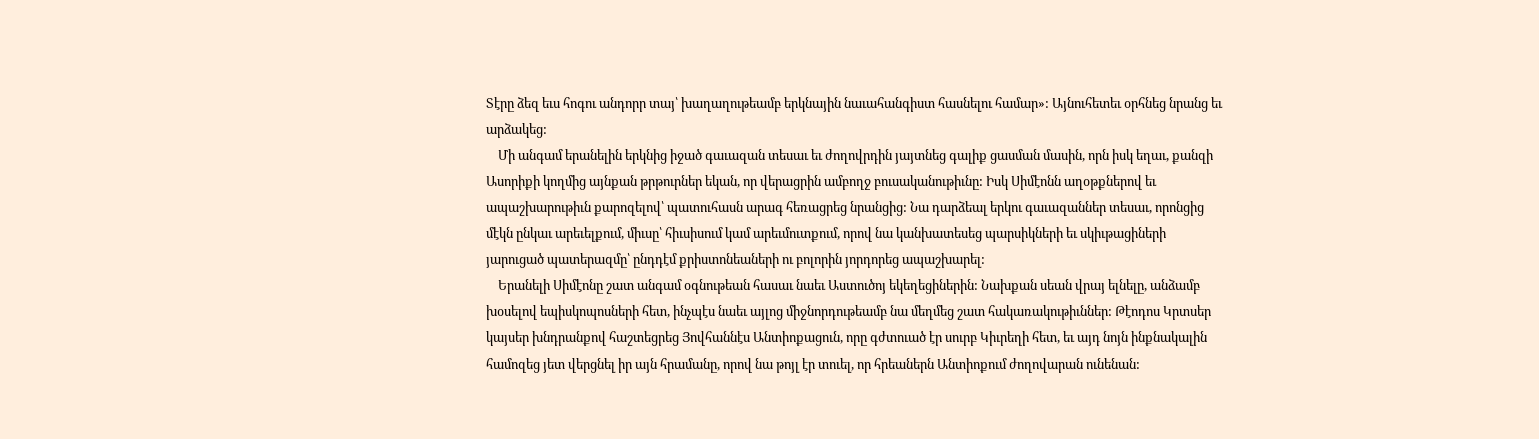Տէրը ձեզ եւս հոգու անդորր տայ՝ խաղաղութեամբ երկնային նաւահանգիստ հասնելու համար»: Այնուհետեւ օրհնեց նրանց եւ արձակեց:
    Մի անգամ երանելին երկնից իջած գաւազան տեսաւ եւ ժողովրդին յայտնեց գալիք ցասման մասին, որն իսկ եղաւ, քանզի Ասորիքի կողմից այնքան թրթուրներ եկան, որ վերացրին ամբողջ բուսականութիւնը: Իսկ Սիմէոնն աղօթքներով եւ ապաշխարութիւն քարոզելով՝ պատուհասն արագ հեռացրեց նրանցից: Նա դարձեալ երկու գաւազաններ տեսաւ, որոնցից մէկն ընկաւ արեւելքում, միւսը՝ հիւսիսում կամ արեւմուտքում, որով նա կանխատեսեց պարսիկների եւ սկիւթացիների յարուցած պատերազմը՝ ընդդէմ քրիստոնեաների ու բոլորին յորդորեց ապաշխարել:
    Երանելի Սիմէոնը շատ անգամ օգնութեան հասաւ նաեւ Աստուծոյ եկեղեցիներին: Նախքան սեան վրայ ելնելը, անձամբ խօսելով եպիսկոպոսների հետ, ինչպէս նաեւ այլոց միջնորդութեամբ նա մեղմեց շատ հակառակութիւններ: Թէոդոս Կրտսեր կայսեր խնդրանքով հաշտեցրեց Յովհաննէս Անտիոքացուն, որը գժտուած էր սուրբ Կիւրեղի հետ, եւ այդ նոյն ինքնակալին համոզեց յետ վերցնել իր այն հրամանը, որով նա թոյլ էր տուել, որ հրեաներն Անտիոքում ժողովարան ունենան: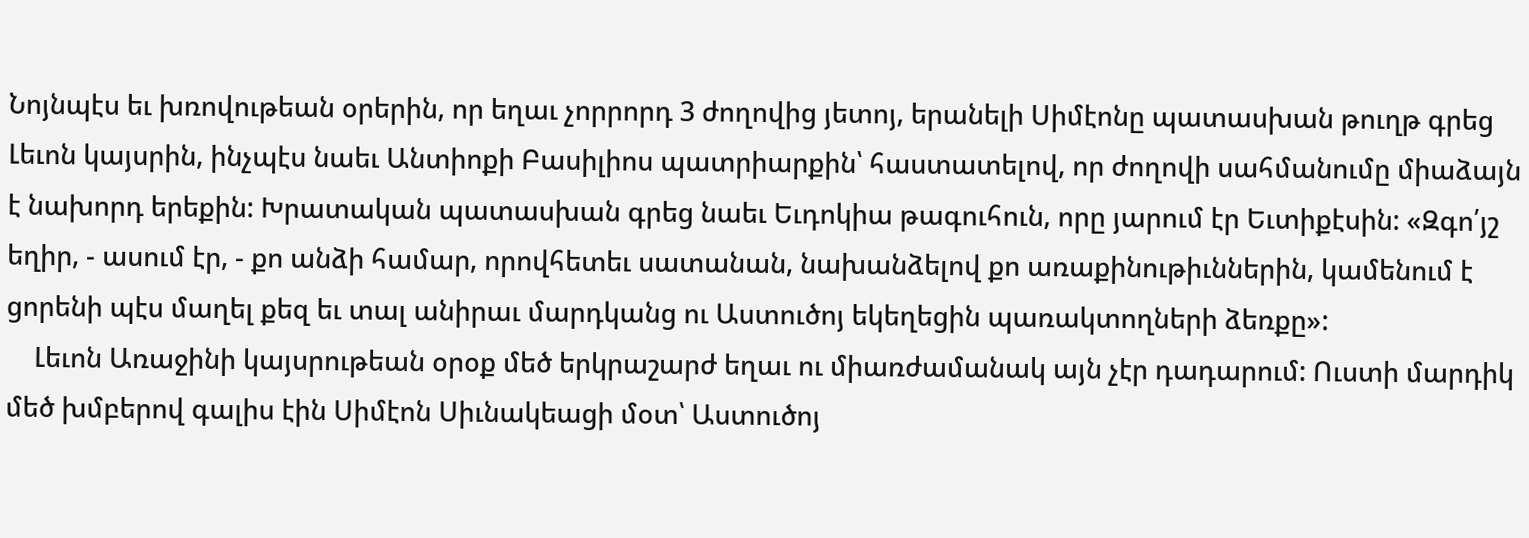Նոյնպէս եւ խռովութեան օրերին, որ եղաւ չորրորդ 3 ժողովից յետոյ, երանելի Սիմէոնը պատասխան թուղթ գրեց Լեւոն կայսրին, ինչպէս նաեւ Անտիոքի Բասիլիոս պատրիարքին՝ հաստատելով, որ ժողովի սահմանումը միաձայն է նախորդ երեքին: Խրատական պատասխան գրեց նաեւ Եւդոկիա թագուհուն, որը յարում էր Եւտիքէսին: «Զգո՛յշ եղիր, - ասում էր, - քո անձի համար, որովհետեւ սատանան, նախանձելով քո առաքինութիւններին, կամենում է ցորենի պէս մաղել քեզ եւ տալ անիրաւ մարդկանց ու Աստուծոյ եկեղեցին պառակտողների ձեռքը»:
    Լեւոն Առաջինի կայսրութեան օրօք մեծ երկրաշարժ եղաւ ու միառժամանակ այն չէր դադարում: Ուստի մարդիկ մեծ խմբերով գալիս էին Սիմէոն Սիւնակեացի մօտ՝ Աստուծոյ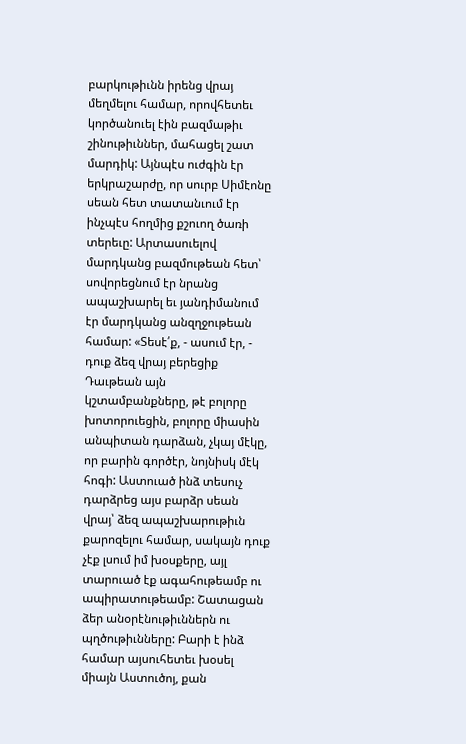բարկութիւնն իրենց վրայ մեղմելու համար, որովհետեւ կործանուել էին բազմաթիւ շինութիւններ, մահացել շատ մարդիկ: Այնպէս ուժգին էր երկրաշարժը, որ սուրբ Սիմէոնը սեան հետ տատանւում էր ինչպէս հողմից քշուող ծառի տերեւը: Արտասուելով մարդկանց բազմութեան հետ՝ սովորեցնում էր նրանց ապաշխարել եւ յանդիմանում էր մարդկանց անզղջութեան համար: «Տեսէ՛ք, - ասում էր, - դուք ձեզ վրայ բերեցիք Դաւթեան այն կշտամբանքները, թէ բոլորը խոտորուեցին, բոլորը միասին անպիտան դարձան, չկայ մէկը, որ բարին գործէր, նոյնիսկ մէկ հոգի: Աստուած ինձ տեսուչ դարձրեց այս բարձր սեան վրայ՝ ձեզ ապաշխարութիւն քարոզելու համար, սակայն դուք չէք լսում իմ խօսքերը, այլ տարուած էք ագահութեամբ ու ապիրատութեամբ: Շատացան ձեր անօրէնութիւններն ու պղծութիւնները: Բարի է ինձ համար այսուհետեւ խօսել միայն Աստուծոյ, քան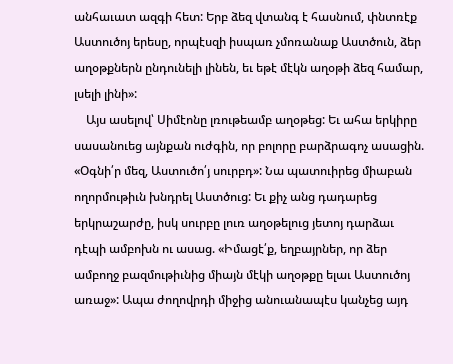անհաւատ ազգի հետ: Երբ ձեզ վտանգ է հասնում, փնտռէք Աստուծոյ երեսը, որպէսզի իսպառ չմոռանաք Աստծուն, ձեր աղօթքներն ընդունելի լինեն, եւ եթէ մէկն աղօթի ձեզ համար, լսելի լինի»:
    Այս ասելով՝ Սիմէոնը լռութեամբ աղօթեց: Եւ ահա երկիրը սասանուեց այնքան ուժգին, որ բոլորը բարձրագոչ ասացին. «Օգնի՛ր մեզ, Աստուծո՛յ սուրբդ»: Նա պատուիրեց միաբան ողորմութիւն խնդրել Աստծուց: Եւ քիչ անց դադարեց երկրաշարժը, իսկ սուրբը լուռ աղօթելուց յետոյ դարձաւ դէպի ամբոխն ու ասաց. «Իմացէ՛ք, եղբայրներ, որ ձեր ամբողջ բազմութիւնից միայն մէկի աղօթքը ելաւ Աստուծոյ առաջ»: Ապա ժողովրդի միջից անուանապէս կանչեց այդ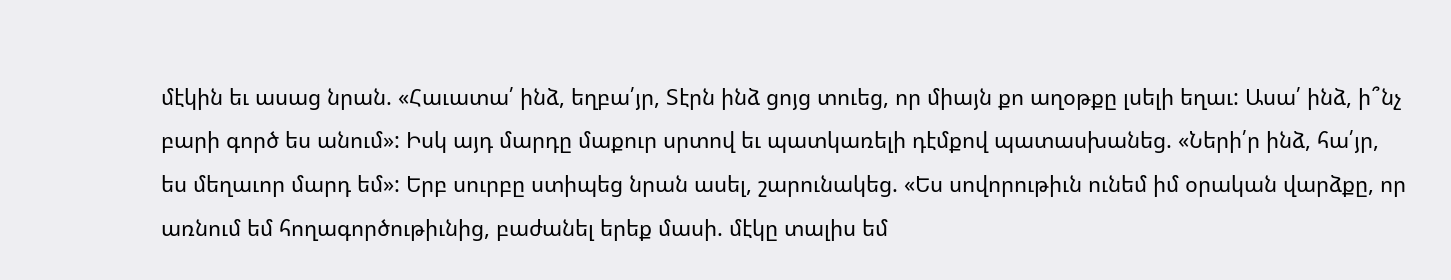մէկին եւ ասաց նրան. «Հաւատա՛ ինձ, եղբա՛յր, Տէրն ինձ ցոյց տուեց, որ միայն քո աղօթքը լսելի եղաւ: Ասա՛ ինձ, ի՞նչ բարի գործ ես անում»: Իսկ այդ մարդը մաքուր սրտով եւ պատկառելի դէմքով պատասխանեց. «Ների՛ր ինձ, հա՛յր, ես մեղաւոր մարդ եմ»: Երբ սուրբը ստիպեց նրան ասել, շարունակեց. «Ես սովորութիւն ունեմ իմ օրական վարձքը, որ առնում եմ հողագործութիւնից, բաժանել երեք մասի. մէկը տալիս եմ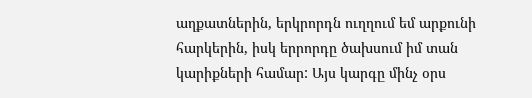աղքատներին, երկրորդն ուղղում եմ արքունի հարկերին, իսկ երրորդը ծախսում իմ տան կարիքների համար: Այս կարգը մինչ օրս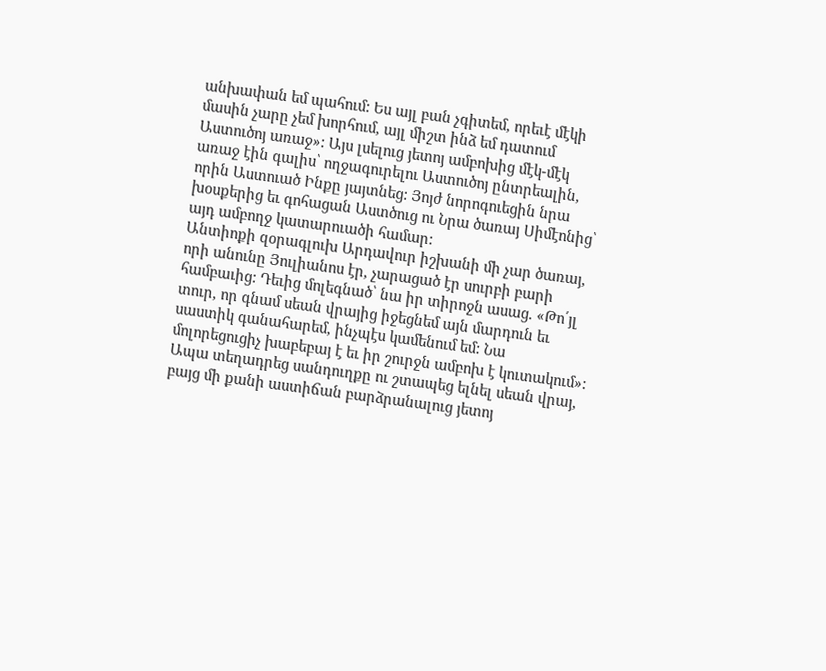անխափան եմ պահում: Ես այլ բան չգիտեմ, որեւէ մէկի մասին չարը չեմ խորհում, այլ միշտ ինձ եմ դատում Աստուծոյ առաջ»: Այս լսելուց յետոյ ամբոխից մէկ-մէկ առաջ էին գալիս՝ ողջագուրելու Աստուծոյ ընտրեալին, որին Աստուած Ինքը յայտնեց: Յոյժ նորոգուեցին նրա խօսքերից եւ գոհացան Աստծուց ու Նրա ծառայ Սիմէոնից՝ այդ ամբողջ կատարուածի համար:
Անտիոքի զօրագլուխ Արդավուր իշխանի մի չար ծառայ, որի անունը Յուլիանոս էր, չարացած էր սուրբի բարի համբաւից: Դեւից մոլեգնած՝ նա իր տիրոջն ասաց. «Թո՛յլ տուր, որ գնամ սեան վրայից իջեցնեմ այն մարդուն եւ սաստիկ գանահարեմ, ինչպէս կամենում եմ: Նա մոլորեցուցիչ խաբեբայ է եւ իր շուրջն ամբոխ է կուտակում»: Ապա տեղադրեց սանդուղքը ու շտապեց ելնել սեան վրայ, բայց մի քանի աստիճան բարձրանալուց յետոյ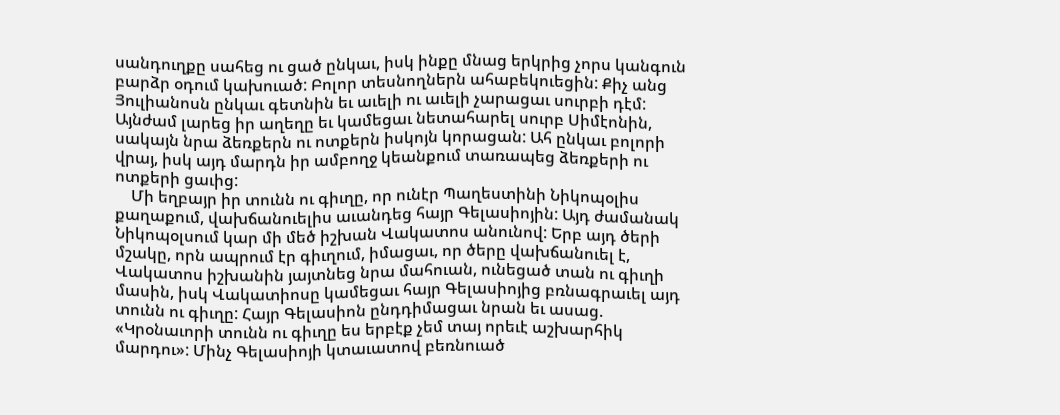սանդուղքը սահեց ու ցած ընկաւ, իսկ ինքը մնաց երկրից չորս կանգուն բարձր օդում կախուած: Բոլոր տեսնողներն ահաբեկուեցին: Քիչ անց Յուլիանոսն ընկաւ գետնին եւ աւելի ու աւելի չարացաւ սուրբի դէմ: Այնժամ լարեց իր աղեղը եւ կամեցաւ նետահարել սուրբ Սիմէոնին, սակայն նրա ձեռքերն ու ոտքերն իսկոյն կորացան: Ահ ընկաւ բոլորի վրայ, իսկ այդ մարդն իր ամբողջ կեանքում տառապեց ձեռքերի ու ոտքերի ցաւից:
    Մի եղբայր իր տունն ու գիւղը, որ ունէր Պաղեստինի Նիկոպօլիս քաղաքում, վախճանուելիս աւանդեց հայր Գելասիոյին: Այդ ժամանակ Նիկոպօլսում կար մի մեծ իշխան Վակատոս անունով: Երբ այդ ծերի մշակը, որն ապրում էր գիւղում, իմացաւ, որ ծերը վախճանուել է, Վակատոս իշխանին յայտնեց նրա մահուան, ունեցած տան ու գիւղի մասին, իսկ Վակատիոսը կամեցաւ հայր Գելասիոյից բռնագրաւել այդ տունն ու գիւղը: Հայր Գելասիոն ընդդիմացաւ նրան եւ ասաց. «Կրօնաւորի տունն ու գիւղը ես երբէք չեմ տայ որեւէ աշխարհիկ մարդու»: Մինչ Գելասիոյի կտաւատով բեռնուած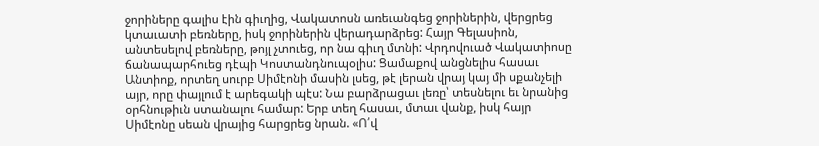ջորիները գալիս էին գիւղից, Վակատոսն առեւանգեց ջորիներին, վերցրեց կտաւատի բեռները, իսկ ջորիներին վերադարձրեց: Հայր Գելասիոն, անտեսելով բեռները, թոյլ չտուեց, որ նա գիւղ մտնի: Վրդովուած Վակատիոսը ճանապարհուեց դէպի Կոստանդնուպօլիս: Ցամաքով անցնելիս հասաւ Անտիոք, որտեղ սուրբ Սիմէոնի մասին լսեց, թէ լերան վրայ կայ մի սքանչելի այր, որը փայլում է արեգակի պէս: Նա բարձրացաւ լեռը՝ տեսնելու եւ նրանից օրհնութիւն ստանալու համար: Երբ տեղ հասաւ, մտաւ վանք, իսկ հայր Սիմէոնը սեան վրայից հարցրեց նրան. «Ո՛վ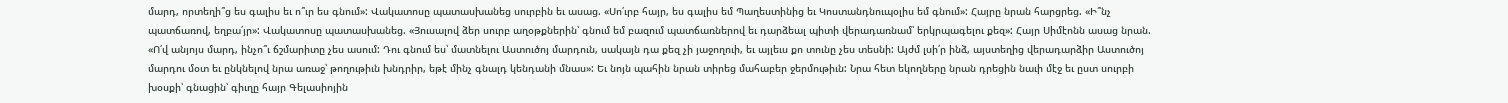մարդ, որտեղի՞ց ես գալիս եւ ո՞ւր ես գնում»: Վակատոսը պատասխանեց սուրբին եւ ասաց. «Սո՛ւրբ հայր, ես գալիս եմ Պաղեստինից եւ Կոստանդնուպօլիս եմ գնում»: Հայրը նրան հարցրեց. «Ի՞նչ պատճառով, եղբա՛յր»: Վակատոսը պատասխանեց. «Յուսալով ձեր սուրբ աղօթքներին՝ գնում եմ բազում պատճառներով եւ դարձեալ պիտի վերադառնամ՝ երկրպագելու քեզ»: Հայր Սիմէոնն ասաց նրան. «Ո՛վ անյոյս մարդ, ինչո՞ւ ճշմարիտը չես ասում: Դու գնում ես՝ մատնելու Աստուծոյ մարդուն, սակայն դա քեզ չի յաջողուի, եւ այլեւս քո տունը չես տեսնի: Այժմ լսի՛ր ինձ, այստեղից վերադարձիր Աստուծոյ մարդու մօտ եւ ընկնելով նրա առաջ՝ թողութիւն խնդրիր, եթէ մինչ գնալդ կենդանի մնաս»: Եւ նոյն պահին նրան տիրեց մահաբեր ջերմութիւն: Նրա հետ եկողները նրան դրեցին նաւի մէջ եւ ըստ սուրբի խօսքի՝ գնացին՝ գիւղը հայր Գելասիոյին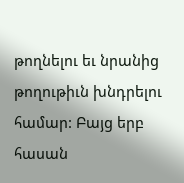թողնելու եւ նրանից թողութիւն խնդրելու համար: Բայց երբ հասան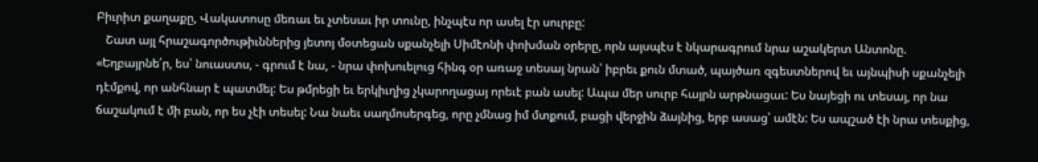Բիւրիտ քաղաքը, Վակատոսը մեռաւ եւ չտեսաւ իր տունը, ինչպէս որ ասել էր սուրբը:
   Շատ այլ հրաշագործութիւններից յետոյ մօտեցան սքանչելի Սիմէոնի փոխման օրերը, որն այսպէս է նկարագրում նրա աշակերտ Անտոնը. «Եղբայրնե՛ր, ես՝ նուաստս, - գրում է նա, - նրա փոխուելուց հինգ օր առաջ տեսայ նրան՝ իբրեւ քուն մտած, պայծառ զգեստներով եւ այնպիսի սքանչելի դէմքով, որ անհնար է պատմել: Ես թմրեցի եւ երկիւղից չկարողացայ որեւէ բան ասել: Ապա մեր սուրբ հայրն արթնացաւ: Ես նայեցի ու տեսայ, որ նա ճաշակում է մի բան, որ ես չէի տեսել: Նա նաեւ սաղմոսերգեց, որը չմնաց իմ մտքում, բացի վերջին ձայնից, երբ ասաց՝ ամէն: Ես ապշած էի նրա տեսքից,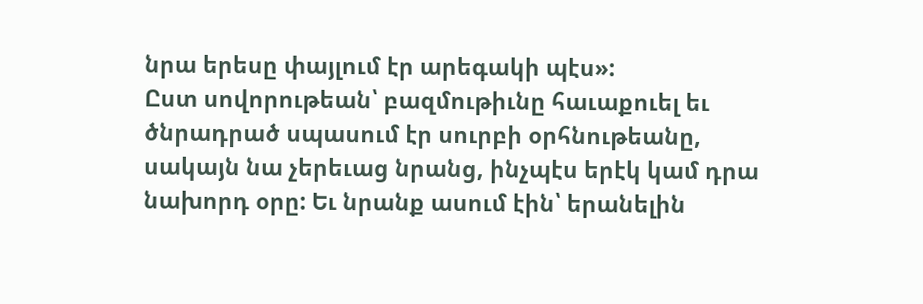նրա երեսը փայլում էր արեգակի պէս»:
Ըստ սովորութեան՝ բազմութիւնը հաւաքուել եւ ծնրադրած սպասում էր սուրբի օրհնութեանը, սակայն նա չերեւաց նրանց, ինչպէս երէկ կամ դրա նախորդ օրը: Եւ նրանք ասում էին՝ երանելին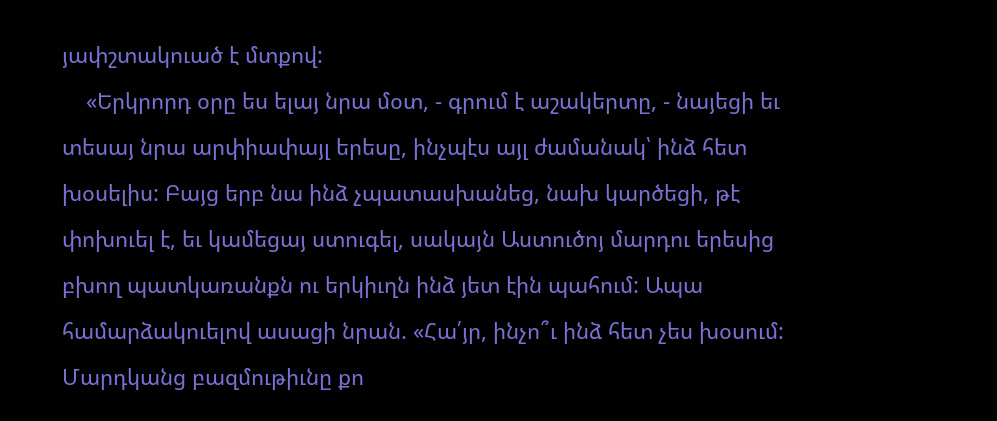յափշտակուած է մտքով:
    «Երկրորդ օրը ես ելայ նրա մօտ, - գրում է աշակերտը, - նայեցի եւ տեսայ նրա արփիափայլ երեսը, ինչպէս այլ ժամանակ՝ ինձ հետ խօսելիս: Բայց երբ նա ինձ չպատասխանեց, նախ կարծեցի, թէ փոխուել է, եւ կամեցայ ստուգել, սակայն Աստուծոյ մարդու երեսից բխող պատկառանքն ու երկիւղն ինձ յետ էին պահում: Ապա համարձակուելով ասացի նրան. «Հա՛յր, ինչո՞ւ ինձ հետ չես խօսում: Մարդկանց բազմութիւնը քո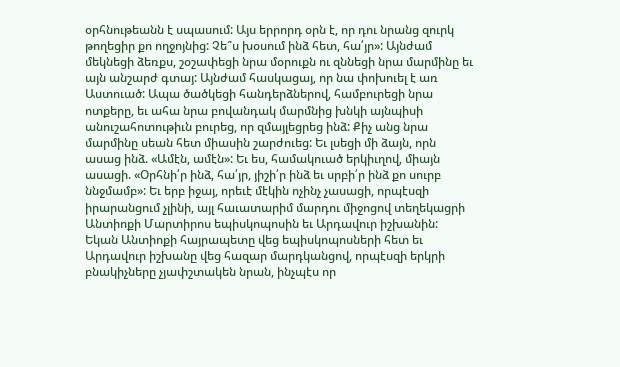օրհնութեանն է սպասում: Այս երրորդ օրն է, որ դու նրանց զուրկ թողեցիր քո ողջոյնից: Չե՞ս խօսում ինձ հետ, հա՛յր»: Այնժամ մեկնեցի ձեռքս, շօշափեցի նրա մօրուքն ու զննեցի նրա մարմինը եւ այն անշարժ գտայ: Այնժամ հասկացայ, որ նա փոխուել է առ Աստուած: Ապա ծածկեցի հանդերձներով, համբուրեցի նրա ոտքերը, եւ ահա նրա բովանդակ մարմնից խնկի այնպիսի անուշահոտութիւն բուրեց, որ զմայլեցրեց ինձ: Քիչ անց նրա մարմինը սեան հետ միասին շարժուեց: Եւ լսեցի մի ձայն, որն ասաց ինձ. «Ամէն, ամէն»: Եւ ես, համակուած երկիւղով, միայն ասացի. «Օրհնի՛ր ինձ, հա՛յր, յիշի՛ր ինձ եւ սրբի՛ր ինձ քո սուրբ ննջմամբ»: Եւ երբ իջայ, որեւէ մէկին ոչինչ չասացի, որպէսզի իրարանցում չլինի, այլ հաւատարիմ մարդու միջոցով տեղեկացրի Անտիոքի Մարտիրոս եպիսկոպոսին եւ Արդավուր իշխանին: Եկան Անտիոքի հայրապետը վեց եպիսկոպոսների հետ եւ Արդավուր իշխանը վեց հազար մարդկանցով, որպէսզի երկրի բնակիչները չյափշտակեն նրան, ինչպէս որ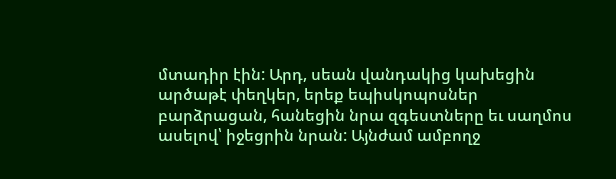մտադիր էին: Արդ, սեան վանդակից կախեցին արծաթէ փեղկեր, երեք եպիսկոպոսներ բարձրացան, հանեցին նրա զգեստները եւ սաղմոս ասելով՝ իջեցրին նրան: Այնժամ ամբողջ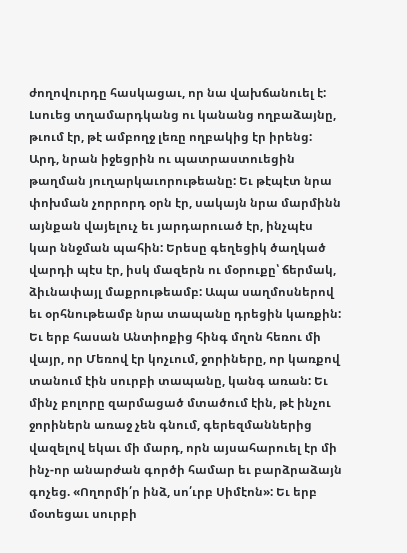ժողովուրդը հասկացաւ, որ նա վախճանուել է: Լսուեց տղամարդկանց ու կանանց ողբաձայնը, թւում էր, թէ ամբողջ լեռը ողբակից էր իրենց: Արդ, նրան իջեցրին ու պատրաստուեցին թաղման յուղարկաւորութեանը: Եւ թէպէտ նրա փոխման չորրորդ օրն էր, սակայն նրա մարմինն այնքան վայելուչ եւ յարդարուած էր, ինչպէս կար ննջման պահին: Երեսը գեղեցիկ ծաղկած վարդի պէս էր, իսկ մազերն ու մօրուքը՝ ճերմակ, ձիւնափայլ մաքրութեամբ: Ապա սաղմոսներով եւ օրհնութեամբ նրա տապանը դրեցին կառքին: Եւ երբ հասան Անտիոքից հինգ մղոն հեռու մի վայր, որ Մեռով էր կոչւում, ջորիները, որ կառքով տանում էին սուրբի տապանը, կանգ առան: Եւ մինչ բոլորը զարմացած մտածում էին, թէ ինչու ջորիներն առաջ չեն գնում, գերեզմաններից վազելով եկաւ մի մարդ, որն այսահարուել էր մի ինչ-որ անարժան գործի համար եւ բարձրաձայն գոչեց. «Ողորմի՛ր ինձ, սո՛ւրբ Սիմէոն»: Եւ երբ մօտեցաւ սուրբի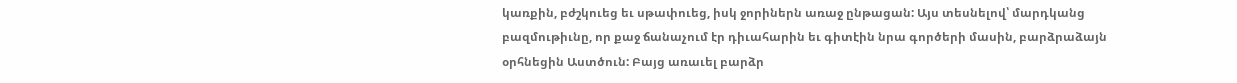կառքին, բժշկուեց եւ սթափուեց, իսկ ջորիներն առաջ ընթացան: Այս տեսնելով՝ մարդկանց բազմութիւնը, որ քաջ ճանաչում էր դիւահարին եւ գիտէին նրա գործերի մասին, բարձրաձայն օրհնեցին Աստծուն: Բայց առաւել բարձր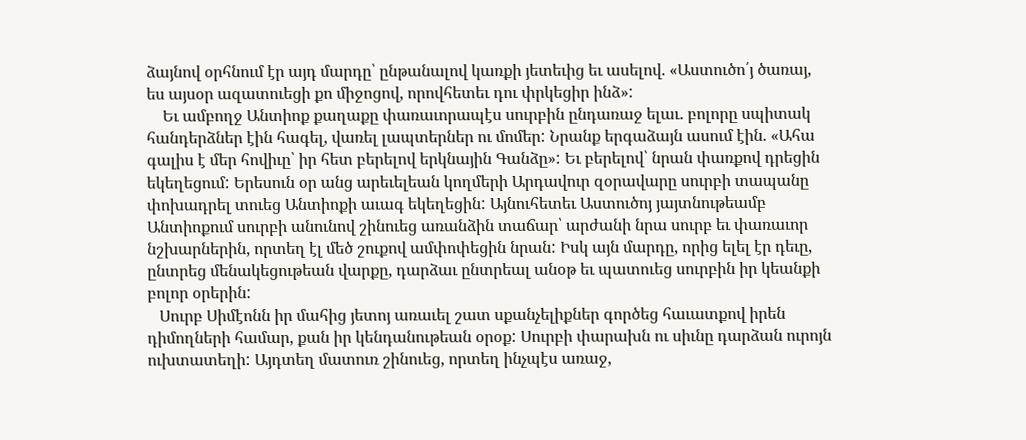ձայնով օրհնում էր այդ մարդը՝ ընթանալով կառքի յետեւից եւ ասելով. «Աստուծո՛յ ծառայ, ես այսօր ազատուեցի քո միջոցով, որովհետեւ դու փրկեցիր ինձ»:
    Եւ ամբողջ Անտիոք քաղաքը փառաւորապէս սուրբին ընդառաջ ելաւ. բոլորը սպիտակ հանդերձներ էին հագել, վառել լապտերներ ու մոմեր: Նրանք երգաձայն ասում էին. «Ահա գալիս է մեր հովիւը՝ իր հետ բերելով երկնային Գանձը»: Եւ բերելով՝ նրան փառքով դրեցին եկեղեցում: Երեսուն օր անց արեւելեան կողմերի Արդավուր զօրավարը սուրբի տապանը փոխադրել տուեց Անտիոքի աւագ եկեղեցին: Այնուհետեւ Աստուծոյ յայտնութեամբ Անտիոքում սուրբի անունով շինուեց առանձին տաճար՝ արժանի նրա սուրբ եւ փառաւոր նշխարներին, որտեղ էլ մեծ շուքով ամփոփեցին նրան: Իսկ այն մարդը, որից ելել էր դեւը, ընտրեց մենակեցութեան վարքը, դարձաւ ընտրեալ անօթ եւ պատուեց սուրբին իր կեանքի բոլոր օրերին:
   Սուրբ Սիմէոնն իր մահից յետոյ առաւել շատ սքանչելիքներ գործեց հաւատքով իրեն դիմողների համար, քան իր կենդանութեան օրօք: Սուրբի փարախն ու սիւնը դարձան ուրոյն ուխտատեղի: Այդտեղ մատուռ շինուեց, որտեղ ինչպէս առաջ,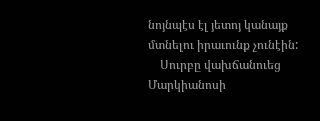նոյնպէս էլ յետոյ կանայք մտնելու իրաւունք չունէին:
    Սուրբը վախճանուեց Մարկիանոսի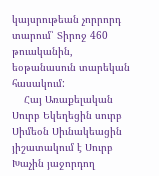կայսրութեան չորրորդ տարում՝ Տիրոջ 460 թուականին, եօթանասուն տարեկան հասակում:
    Հայ Առաքելական Սուրբ Եկեղեցին սուրբ Սիմեօն Սիւնակեացին յիշատակում է Սուրբ Խաչին յաջորդող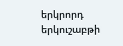երկրորդ երկուշաբթի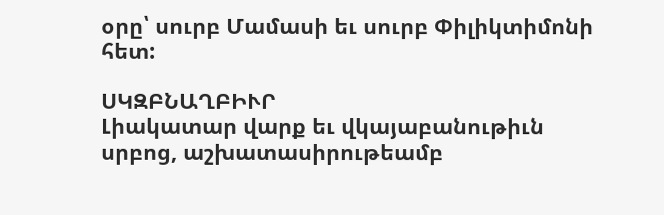օրը՝ սուրբ Մամասի եւ սուրբ Փիլիկտիմոնի հետ:

ՍԿԶԲՆԱՂԲԻՒՐ
Լիակատար վարք եւ վկայաբանութիւն սրբոց, աշխատասիրութեամբ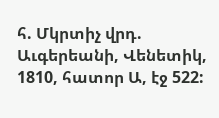հ. Մկրտիչ վրդ. Աւգերեանի, Վենետիկ, 1810, հատոր Ա, էջ 522: